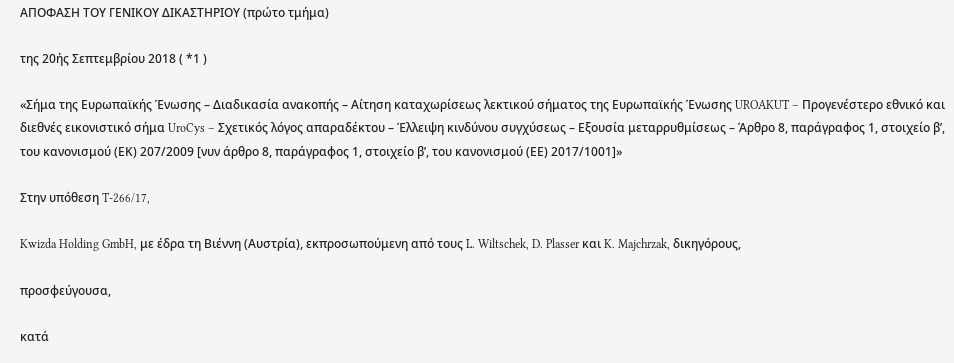ΑΠΟΦΑΣΗ ΤΟΥ ΓΕΝΙΚΟΥ ΔΙΚΑΣΤΗΡΙΟΥ (πρώτο τμήμα)

της 20ής Σεπτεμβρίου 2018 ( *1 )

«Σήμα της Ευρωπαϊκής Ένωσης – Διαδικασία ανακοπής – Αίτηση καταχωρίσεως λεκτικού σήματος της Ευρωπαϊκής Ένωσης UROAKUT – Προγενέστερο εθνικό και διεθνές εικονιστικό σήμα UroCys – Σχετικός λόγος απαραδέκτου – Έλλειψη κινδύνου συγχύσεως – Εξουσία μεταρρυθμίσεως – Άρθρο 8, παράγραφος 1, στοιχείο βʹ, του κανονισμού (ΕΚ) 207/2009 [νυν άρθρο 8, παράγραφος 1, στοιχείο βʹ, του κανονισμού (ΕΕ) 2017/1001]»

Στην υπόθεση T-266/17,

Kwizda Holding GmbH, με έδρα τη Βιέννη (Αυστρία), εκπροσωπούμενη από τους L. Wiltschek, D. Plasser και K. Majchrzak, δικηγόρους,

προσφεύγουσα,

κατά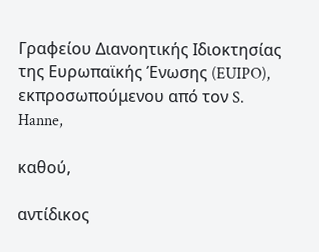Γραφείου Διανοητικής Ιδιοκτησίας της Ευρωπαϊκής Ένωσης (EUIPO), εκπροσωπούμενου από τον S. Hanne,

καθού,

αντίδικος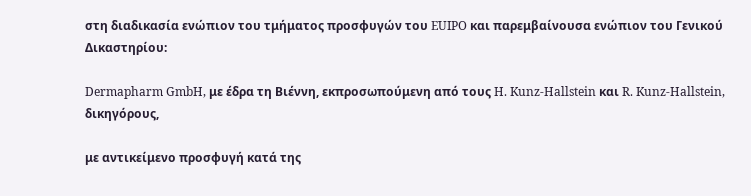στη διαδικασία ενώπιον του τμήματος προσφυγών του EUIPO και παρεμβαίνουσα ενώπιον του Γενικού Δικαστηρίου:

Dermapharm GmbH, με έδρα τη Βιέννη, εκπροσωπούμενη από τους H. Kunz-Hallstein και R. Kunz-Hallstein, δικηγόρους,

με αντικείμενο προσφυγή κατά της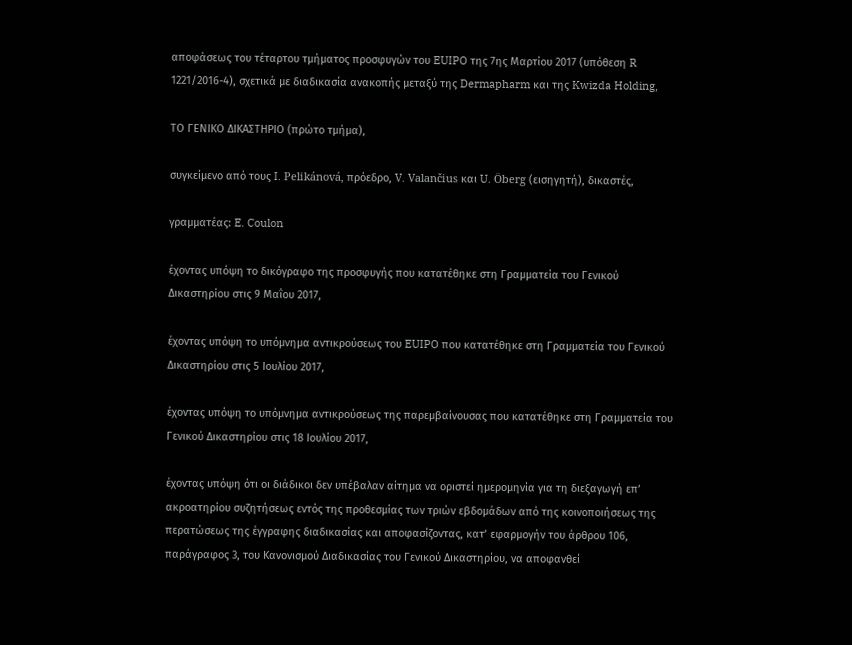αποφάσεως του τέταρτου τμήματος προσφυγών του EUIPO της 7ης Μαρτίου 2017 (υπόθεση R 1221/2016-4), σχετικά με διαδικασία ανακοπής μεταξύ της Dermapharm και της Kwizda Holding,

ΤΟ ΓΕΝΙΚΟ ΔΙΚΑΣΤΗΡΙΟ (πρώτο τμήμα),

συγκείμενο από τους I. Pelikánová, πρόεδρο, V. Valančius και U. Öberg (εισηγητή), δικαστές,

γραμματέας: E. Coulon

έχοντας υπόψη το δικόγραφο της προσφυγής που κατατέθηκε στη Γραμματεία του Γενικού Δικαστηρίου στις 9 Μαΐου 2017,

έχοντας υπόψη το υπόμνημα αντικρούσεως του EUIPO που κατατέθηκε στη Γραμματεία του Γενικού Δικαστηρίου στις 5 Ιουλίου 2017,

έχοντας υπόψη το υπόμνημα αντικρούσεως της παρεμβαίνουσας που κατατέθηκε στη Γραμματεία του Γενικού Δικαστηρίου στις 18 Ιουλίου 2017,

έχοντας υπόψη ότι οι διάδικοι δεν υπέβαλαν αίτημα να οριστεί ημερομηνία για τη διεξαγωγή επ’ ακροατηρίου συζητήσεως εντός της προθεσμίας των τριών εβδομάδων από της κοινοποιήσεως της περατώσεως της έγγραφης διαδικασίας και αποφασίζοντας, κατ’ εφαρμογήν του άρθρου 106, παράγραφος 3, του Κανονισμού Διαδικασίας του Γενικού Δικαστηρίου, να αποφανθεί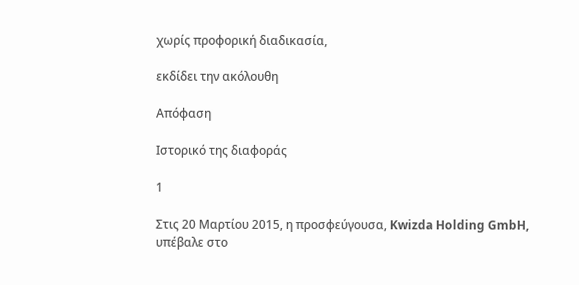χωρίς προφορική διαδικασία,

εκδίδει την ακόλουθη

Απόφαση

Ιστορικό της διαφοράς

1

Στις 20 Μαρτίου 2015, η προσφεύγουσα, Kwizda Holding GmbH, υπέβαλε στο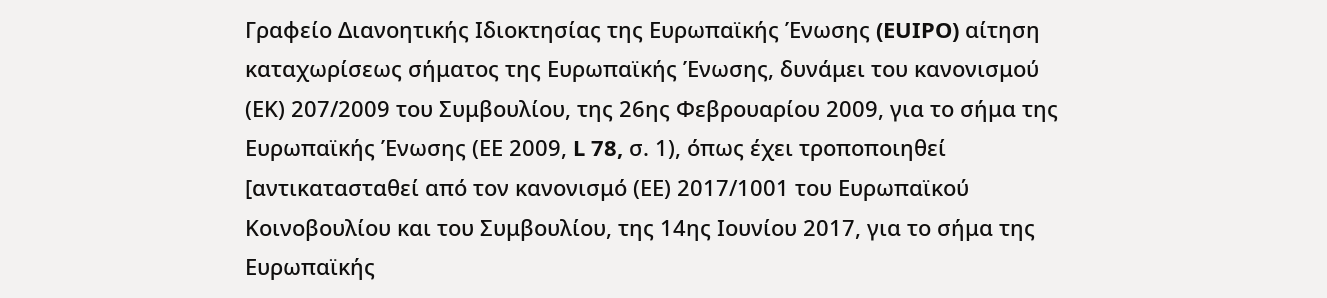Γραφείο Διανοητικής Ιδιοκτησίας της Ευρωπαϊκής Ένωσης (EUIPO) αίτηση καταχωρίσεως σήματος της Ευρωπαϊκής Ένωσης, δυνάμει του κανονισμού (ΕΚ) 207/2009 του Συμβουλίου, της 26ης Φεβρουαρίου 2009, για το σήμα της Ευρωπαϊκής Ένωσης (ΕΕ 2009, L 78, σ. 1), όπως έχει τροποποιηθεί [αντικατασταθεί από τον κανονισμό (ΕΕ) 2017/1001 του Ευρωπαϊκού Κοινοβουλίου και του Συμβουλίου, της 14ης Ιουνίου 2017, για το σήμα της Ευρωπαϊκής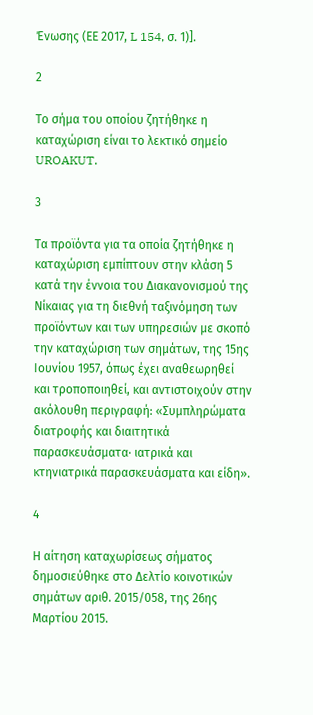Ένωσης (ΕΕ 2017, L 154, σ. 1)].

2

Το σήμα του οποίου ζητήθηκε η καταχώριση είναι το λεκτικό σημείο UROAKUT.

3

Τα προϊόντα για τα οποία ζητήθηκε η καταχώριση εμπίπτουν στην κλάση 5 κατά την έννοια του Διακανονισμού της Νίκαιας για τη διεθνή ταξινόμηση των προϊόντων και των υπηρεσιών με σκοπό την καταχώριση των σημάτων, της 15ης Ιουνίου 1957, όπως έχει αναθεωρηθεί και τροποποιηθεί, και αντιστοιχούν στην ακόλουθη περιγραφή: «Συμπληρώματα διατροφής και διαιτητικά παρασκευάσματα· ιατρικά και κτηνιατρικά παρασκευάσματα και είδη».

4

Η αίτηση καταχωρίσεως σήματος δημοσιεύθηκε στο Δελτίο κοινοτικών σημάτων αριθ. 2015/058, της 26ης Μαρτίου 2015.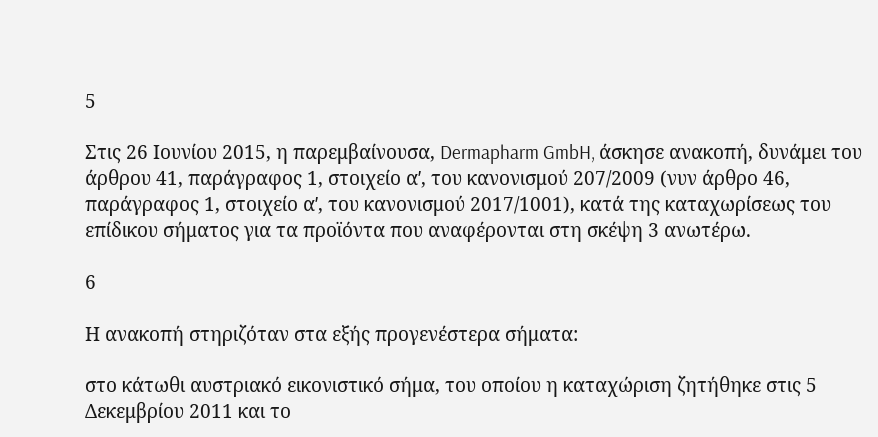5

Στις 26 Ιουνίου 2015, η παρεμβαίνουσα, Dermapharm GmbH, άσκησε ανακοπή, δυνάμει του άρθρου 41, παράγραφος 1, στοιχείο αʹ, του κανονισμού 207/2009 (νυν άρθρο 46, παράγραφος 1, στοιχείο αʹ, του κανονισμού 2017/1001), κατά της καταχωρίσεως του επίδικου σήματος για τα προϊόντα που αναφέρονται στη σκέψη 3 ανωτέρω.

6

Η ανακοπή στηριζόταν στα εξής προγενέστερα σήματα:

στο κάτωθι αυστριακό εικονιστικό σήμα, του οποίου η καταχώριση ζητήθηκε στις 5 Δεκεμβρίου 2011 και το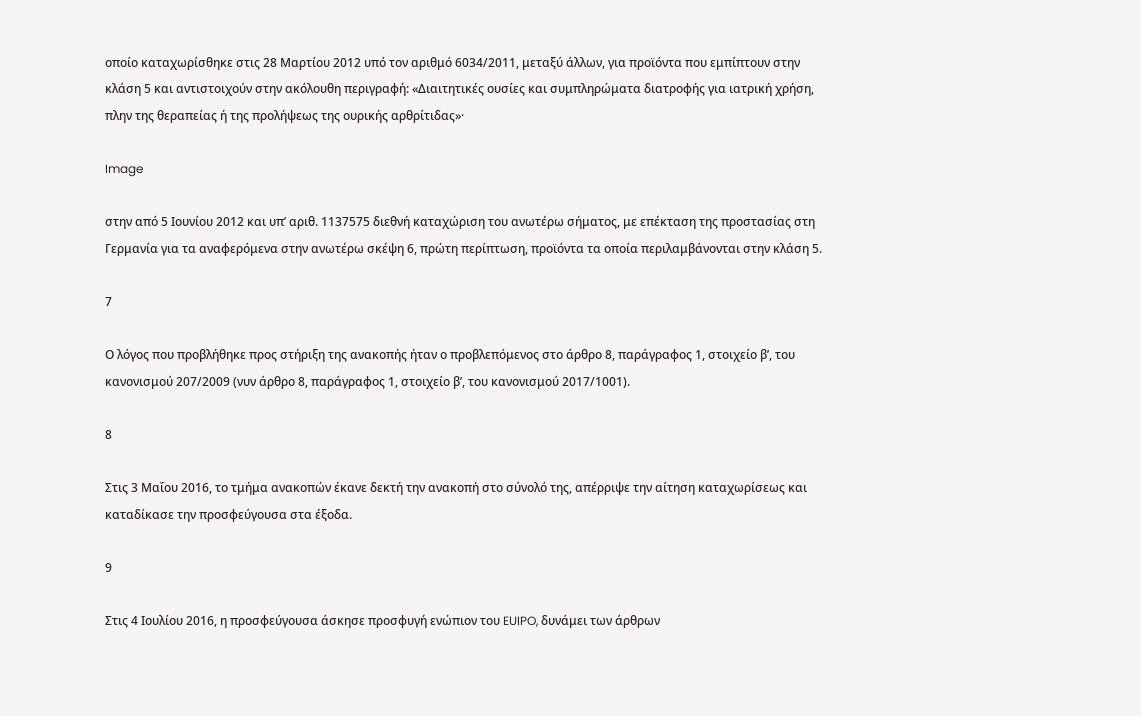οποίο καταχωρίσθηκε στις 28 Μαρτίου 2012 υπό τον αριθμό 6034/2011, μεταξύ άλλων, για προϊόντα που εμπίπτουν στην κλάση 5 και αντιστοιχούν στην ακόλουθη περιγραφή: «Διαιτητικές ουσίες και συμπληρώματα διατροφής για ιατρική χρήση, πλην της θεραπείας ή της προλήψεως της ουρικής αρθρίτιδας»·

Image

στην από 5 Ιουνίου 2012 και υπ’ αριθ. 1137575 διεθνή καταχώριση του ανωτέρω σήματος, με επέκταση της προστασίας στη Γερμανία για τα αναφερόμενα στην ανωτέρω σκέψη 6, πρώτη περίπτωση, προϊόντα τα οποία περιλαμβάνονται στην κλάση 5.

7

Ο λόγος που προβλήθηκε προς στήριξη της ανακοπής ήταν ο προβλεπόμενος στο άρθρο 8, παράγραφος 1, στοιχείο βʹ, του κανονισμού 207/2009 (νυν άρθρο 8, παράγραφος 1, στοιχείο βʹ, του κανονισμού 2017/1001).

8

Στις 3 Μαΐου 2016, το τμήμα ανακοπών έκανε δεκτή την ανακοπή στο σύνολό της, απέρριψε την αίτηση καταχωρίσεως και καταδίκασε την προσφεύγουσα στα έξοδα.

9

Στις 4 Ιουλίου 2016, η προσφεύγουσα άσκησε προσφυγή ενώπιον του EUIPO, δυνάμει των άρθρων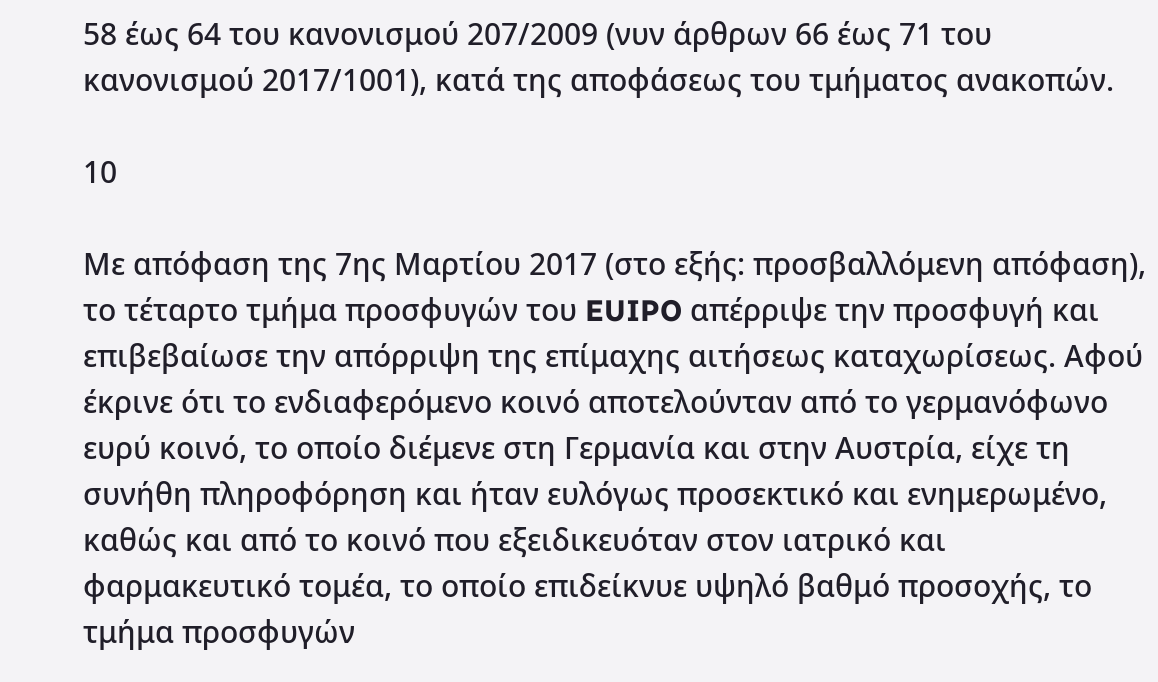58 έως 64 του κανονισμού 207/2009 (νυν άρθρων 66 έως 71 του κανονισμού 2017/1001), κατά της αποφάσεως του τμήματος ανακοπών.

10

Με απόφαση της 7ης Μαρτίου 2017 (στο εξής: προσβαλλόμενη απόφαση), το τέταρτο τμήμα προσφυγών του EUIPO απέρριψε την προσφυγή και επιβεβαίωσε την απόρριψη της επίμαχης αιτήσεως καταχωρίσεως. Αφού έκρινε ότι το ενδιαφερόμενο κοινό αποτελούνταν από το γερμανόφωνο ευρύ κοινό, το οποίο διέμενε στη Γερμανία και στην Αυστρία, είχε τη συνήθη πληροφόρηση και ήταν ευλόγως προσεκτικό και ενημερωμένο, καθώς και από το κοινό που εξειδικευόταν στον ιατρικό και φαρμακευτικό τομέα, το οποίο επιδείκνυε υψηλό βαθμό προσοχής, το τμήμα προσφυγών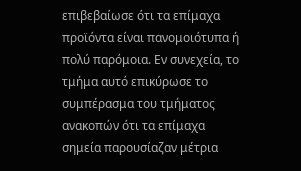επιβεβαίωσε ότι τα επίμαχα προϊόντα είναι πανομοιότυπα ή πολύ παρόμοια. Εν συνεχεία, το τμήμα αυτό επικύρωσε το συμπέρασμα του τμήματος ανακοπών ότι τα επίμαχα σημεία παρουσίαζαν μέτρια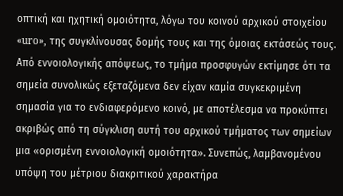οπτική και ηχητική ομοιότητα, λόγω του κοινού αρχικού στοιχείου «uro», της συγκλίνουσας δομής τους και της όμοιας εκτάσεώς τους. Από εννοιολογικής απόψεως, το τμήμα προσφυγών εκτίμησε ότι τα σημεία συνολικώς εξεταζόμενα δεν είχαν καμία συγκεκριμένη σημασία για το ενδιαφερόμενο κοινό, με αποτέλεσμα να προκύπτει ακριβώς από τη σύγκλιση αυτή του αρχικού τμήματος των σημείων μια «ορισμένη εννοιολογική ομοιότητα». Συνεπώς, λαμβανομένου υπόψη του μέτριου διακριτικού χαρακτήρα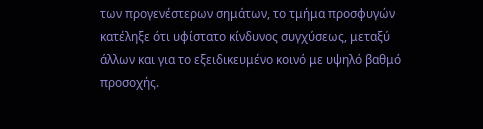των προγενέστερων σημάτων, το τμήμα προσφυγών κατέληξε ότι υφίστατο κίνδυνος συγχύσεως, μεταξύ άλλων και για το εξειδικευμένο κοινό με υψηλό βαθμό προσοχής.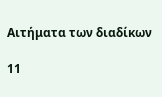Αιτήματα των διαδίκων

11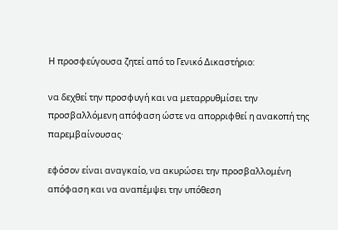Η προσφεύγουσα ζητεί από το Γενικό Δικαστήριο:

να δεχθεί την προσφυγή και να μεταρρυθμίσει την προσβαλλόμενη απόφαση ώστε να απορριφθεί η ανακοπή της παρεμβαίνουσας·

εφόσον είναι αναγκαίο, να ακυρώσει την προσβαλλομένη απόφαση και να αναπέμψει την υπόθεση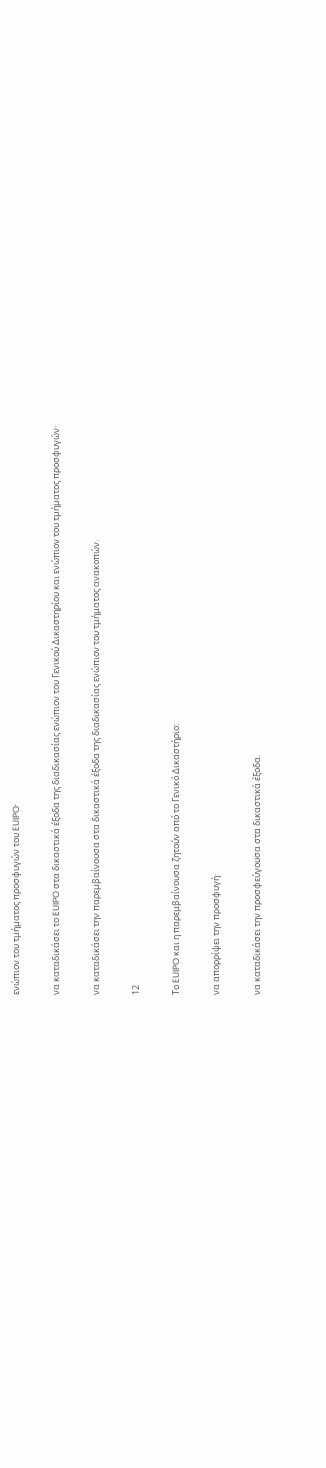ενώπιον του τμήματος προσφυγών του EUIPO·

να καταδικάσει το EUIPO στα δικαστικά έξοδα της διαδικασίας ενώπιον του Γενικού Δικαστηρίου και ενώπιον του τμήματος προσφυγών·

να καταδικάσει την παρεμβαίνουσα στα δικαστικά έξοδα της διαδικασίας ενώπιον του τμήματος ανακοπών.

12

Το EUIPO και η παρεμβαίνουσα ζητούν από το Γενικό Δικαστήριο:

να απορρίψει την προσφυγή·

να καταδικάσει την προσφεύγουσα στα δικαστικά έξοδα.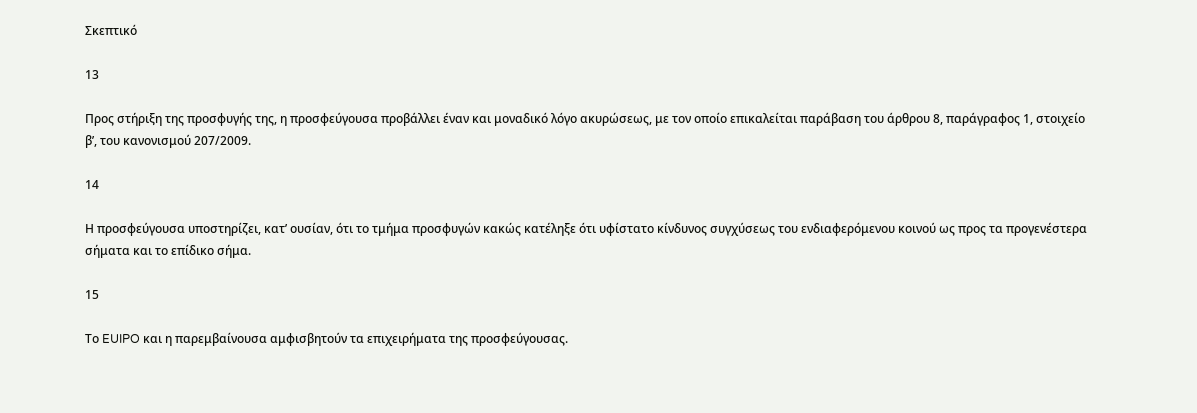Σκεπτικό

13

Προς στήριξη της προσφυγής της, η προσφεύγουσα προβάλλει έναν και μοναδικό λόγο ακυρώσεως, με τον οποίο επικαλείται παράβαση του άρθρου 8, παράγραφος 1, στοιχείο βʹ, του κανονισμού 207/2009.

14

Η προσφεύγουσα υποστηρίζει, κατ’ ουσίαν, ότι το τμήμα προσφυγών κακώς κατέληξε ότι υφίστατο κίνδυνος συγχύσεως του ενδιαφερόμενου κοινού ως προς τα προγενέστερα σήματα και το επίδικο σήμα.

15

Το EUIPO και η παρεμβαίνουσα αμφισβητούν τα επιχειρήματα της προσφεύγουσας.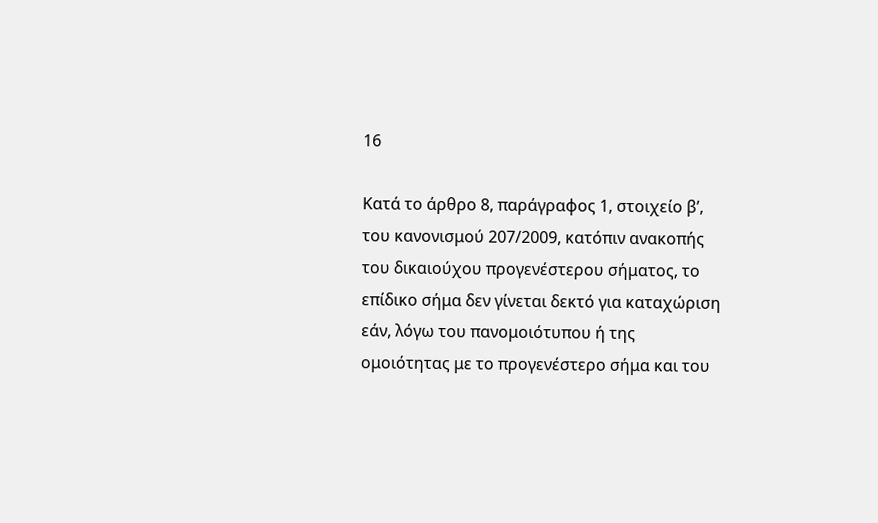16

Κατά το άρθρο 8, παράγραφος 1, στοιχείο βʹ, του κανονισμού 207/2009, κατόπιν ανακοπής του δικαιούχου προγενέστερου σήματος, το επίδικο σήμα δεν γίνεται δεκτό για καταχώριση εάν, λόγω του πανομοιότυπου ή της ομοιότητας με το προγενέστερο σήμα και του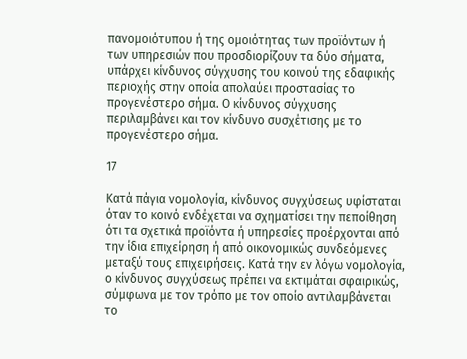πανομοιότυπου ή της ομοιότητας των προϊόντων ή των υπηρεσιών που προσδιορίζουν τα δύο σήματα, υπάρχει κίνδυνος σύγχυσης του κοινού της εδαφικής περιοχής στην οποία απολαύει προστασίας το προγενέστερο σήμα. Ο κίνδυνος σύγχυσης περιλαμβάνει και τον κίνδυνο συσχέτισης με το προγενέστερο σήμα.

17

Κατά πάγια νομολογία, κίνδυνος συγχύσεως υφίσταται όταν το κοινό ενδέχεται να σχηματίσει την πεποίθηση ότι τα σχετικά προϊόντα ή υπηρεσίες προέρχονται από την ίδια επιχείρηση ή από οικονομικώς συνδεόμενες μεταξύ τους επιχειρήσεις. Κατά την εν λόγω νομολογία, ο κίνδυνος συγχύσεως πρέπει να εκτιμάται σφαιρικώς, σύμφωνα με τον τρόπο με τον οποίο αντιλαμβάνεται το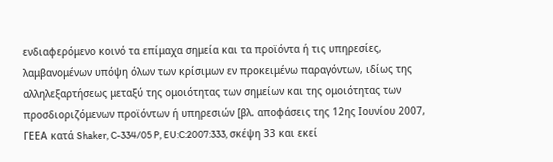ενδιαφερόμενο κοινό τα επίμαχα σημεία και τα προϊόντα ή τις υπηρεσίες, λαμβανομένων υπόψη όλων των κρίσιμων εν προκειμένω παραγόντων, ιδίως της αλληλεξαρτήσεως μεταξύ της ομοιότητας των σημείων και της ομοιότητας των προσδιοριζόμενων προϊόντων ή υπηρεσιών [βλ. αποφάσεις της 12ης Ιουνίου 2007, ΓΕΕΑ κατά Shaker, C-334/05 P, EU:C:2007:333, σκέψη 33 και εκεί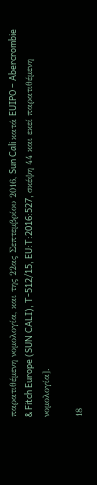παρατιθέμενη νομολογία, και της 22ας Σεπτεμβρίου 2016, Sun Cali κατά EUIPO – Abercrombie & Fitch Europe (SUN CALI), T-512/15, EU:T:2016:527, σκέψη 44 και εκεί παρατιθέμενη νομολογία].

18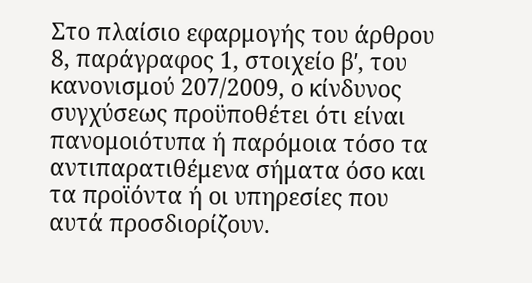Στο πλαίσιο εφαρμογής του άρθρου 8, παράγραφος 1, στοιχείο βʹ, του κανονισμού 207/2009, ο κίνδυνος συγχύσεως προϋποθέτει ότι είναι πανομοιότυπα ή παρόμοια τόσο τα αντιπαρατιθέμενα σήματα όσο και τα προϊόντα ή οι υπηρεσίες που αυτά προσδιορίζουν.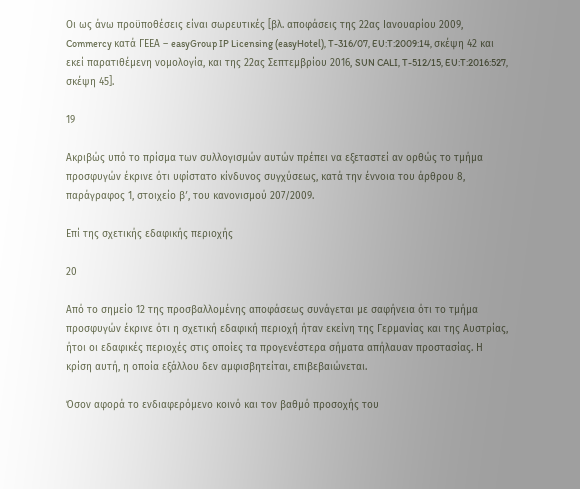Οι ως άνω προϋποθέσεις είναι σωρευτικές [βλ. αποφάσεις της 22ας Ιανουαρίου 2009, Commercy κατά ΓΕΕΑ – easyGroup IP Licensing (easyHotel), T-316/07, EU:T:2009:14, σκέψη 42 και εκεί παρατιθέμενη νομολογία, και της 22ας Σεπτεμβρίου 2016, SUN CALI, T-512/15, EU:T:2016:527, σκέψη 45].

19

Ακριβώς υπό το πρίσμα των συλλογισμών αυτών πρέπει να εξεταστεί αν ορθώς το τμήμα προσφυγών έκρινε ότι υφίστατο κίνδυνος συγχύσεως, κατά την έννοια του άρθρου 8, παράγραφος 1, στοιχείο βʹ, του κανονισμού 207/2009.

Επί της σχετικής εδαφικής περιοχής

20

Από το σημείο 12 της προσβαλλομένης αποφάσεως συνάγεται με σαφήνεια ότι το τμήμα προσφυγών έκρινε ότι η σχετική εδαφική περιοχή ήταν εκείνη της Γερμανίας και της Αυστρίας, ήτοι οι εδαφικές περιοχές στις οποίες τα προγενέστερα σήματα απήλαυαν προστασίας. Η κρίση αυτή, η οποία εξάλλου δεν αμφισβητείται, επιβεβαιώνεται.

Όσον αφορά το ενδιαφερόμενο κοινό και τον βαθμό προσοχής του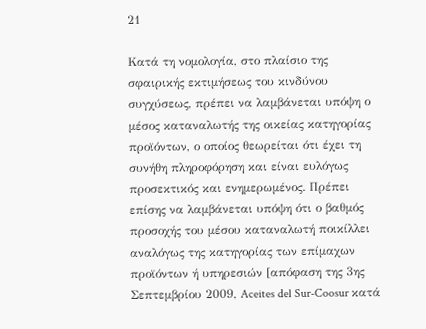21

Κατά τη νομολογία, στο πλαίσιο της σφαιρικής εκτιμήσεως του κινδύνου συγχύσεως, πρέπει να λαμβάνεται υπόψη ο μέσος καταναλωτής της οικείας κατηγορίας προϊόντων, ο οποίος θεωρείται ότι έχει τη συνήθη πληροφόρηση και είναι ευλόγως προσεκτικός και ενημερωμένος. Πρέπει επίσης να λαμβάνεται υπόψη ότι ο βαθμός προσοχής του μέσου καταναλωτή ποικίλλει αναλόγως της κατηγορίας των επίμαχων προϊόντων ή υπηρεσιών [απόφαση της 3ης Σεπτεμβρίου 2009, Aceites del Sur-Coosur κατά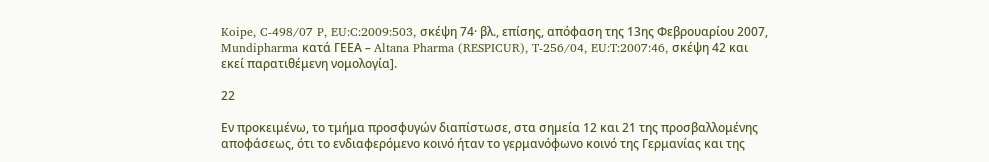Koipe, C-498/07 P, EU:C:2009:503, σκέψη 74· βλ., επίσης, απόφαση της 13ης Φεβρουαρίου 2007, Mundipharma κατά ΓΕΕΑ – Altana Pharma (RESPICUR), T-256/04, EU:T:2007:46, σκέψη 42 και εκεί παρατιθέμενη νομολογία].

22

Εν προκειμένω, το τμήμα προσφυγών διαπίστωσε, στα σημεία 12 και 21 της προσβαλλομένης αποφάσεως, ότι το ενδιαφερόμενο κοινό ήταν το γερμανόφωνο κοινό της Γερμανίας και της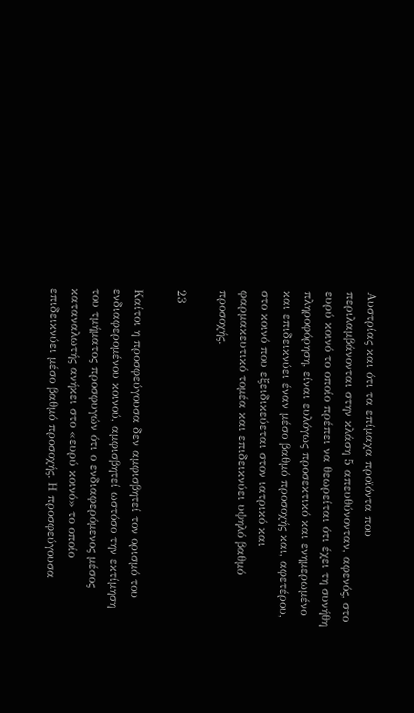Αυστρίας και ότι τα επίμαχα προϊόντα που περιλαμβάνονται στην κλάση 5 απευθύνονταν, αφενός, στο ευρύ κοινό το οποίο πρέπει να θεωρείται ότι έχει τη συνήθη πληροφόρηση, είναι ευλόγως προσεκτικό και ενημερωμένο και επιδεικνύει έναν μέσο βαθμό προσοχής και, αφετέρου, στο κοινό που εξειδικεύεται στον ιατρικό και φαρμακευτικό τομέα και επιδεικνύει υψηλό βαθμό προσοχής.

23

Καίτοι η προσφεύγουσα δεν αμφισβητεί τον ορισμό του ενδιαφερομένου κοινού, αμφισβητεί ωστόσο την εκτίμηση του τμήματος προσφυγών ότι ο ενδιαφερόμενος μέσος καταναλωτής ανήκει στο «ευρύ κοινό» το οποίο επιδεικνύει μέσο βαθμό προσοχής. Η προσφεύγουσα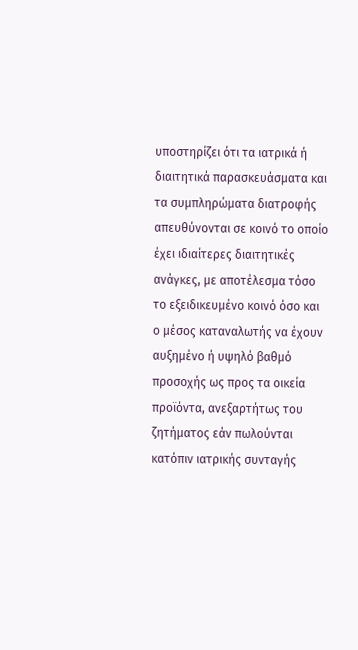υποστηρίζει ότι τα ιατρικά ή διαιτητικά παρασκευάσματα και τα συμπληρώματα διατροφής απευθύνονται σε κοινό το οποίο έχει ιδιαίτερες διαιτητικές ανάγκες, με αποτέλεσμα τόσο το εξειδικευμένο κοινό όσο και ο μέσος καταναλωτής να έχουν αυξημένο ή υψηλό βαθμό προσοχής ως προς τα οικεία προϊόντα, ανεξαρτήτως του ζητήματος εάν πωλούνται κατόπιν ιατρικής συνταγής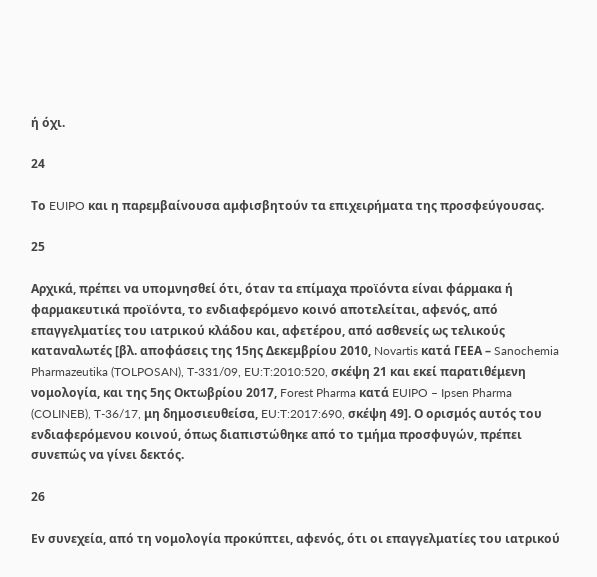ή όχι.

24

Το EUIPO και η παρεμβαίνουσα αμφισβητούν τα επιχειρήματα της προσφεύγουσας.

25

Αρχικά, πρέπει να υπομνησθεί ότι, όταν τα επίμαχα προϊόντα είναι φάρμακα ή φαρμακευτικά προϊόντα, το ενδιαφερόμενο κοινό αποτελείται, αφενός, από επαγγελματίες του ιατρικού κλάδου και, αφετέρου, από ασθενείς ως τελικούς καταναλωτές [βλ. αποφάσεις της 15ης Δεκεμβρίου 2010, Novartis κατά ΓΕΕΑ – Sanochemia Pharmazeutika (TOLPOSAN), T-331/09, EU:T:2010:520, σκέψη 21 και εκεί παρατιθέμενη νομολογία, και της 5ης Οκτωβρίου 2017, Forest Pharma κατά EUIPO – Ipsen Pharma (COLINEB), T-36/17, μη δημοσιευθείσα, EU:T:2017:690, σκέψη 49]. Ο ορισμός αυτός του ενδιαφερόμενου κοινού, όπως διαπιστώθηκε από το τμήμα προσφυγών, πρέπει συνεπώς να γίνει δεκτός.

26

Εν συνεχεία, από τη νομολογία προκύπτει, αφενός, ότι οι επαγγελματίες του ιατρικού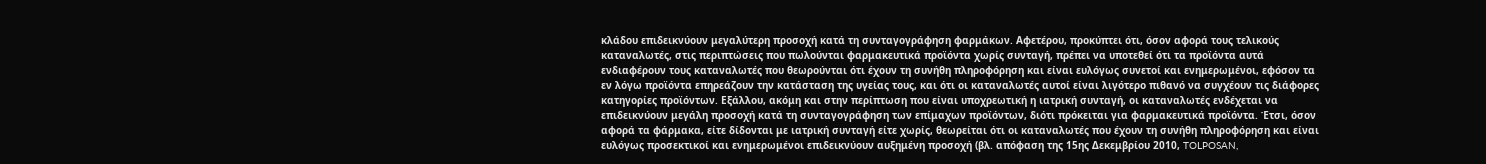κλάδου επιδεικνύουν μεγαλύτερη προσοχή κατά τη συνταγογράφηση φαρμάκων. Αφετέρου, προκύπτει ότι, όσον αφορά τους τελικούς καταναλωτές, στις περιπτώσεις που πωλούνται φαρμακευτικά προϊόντα χωρίς συνταγή, πρέπει να υποτεθεί ότι τα προϊόντα αυτά ενδιαφέρουν τους καταναλωτές που θεωρούνται ότι έχουν τη συνήθη πληροφόρηση και είναι ευλόγως συνετοί και ενημερωμένοι, εφόσον τα εν λόγω προϊόντα επηρεάζουν την κατάσταση της υγείας τους, και ότι οι καταναλωτές αυτοί είναι λιγότερο πιθανό να συγχέουν τις διάφορες κατηγορίες προϊόντων. Εξάλλου, ακόμη και στην περίπτωση που είναι υποχρεωτική η ιατρική συνταγή, οι καταναλωτές ενδέχεται να επιδεικνύουν μεγάλη προσοχή κατά τη συνταγογράφηση των επίμαχων προϊόντων, διότι πρόκειται για φαρμακευτικά προϊόντα. Έτσι, όσον αφορά τα φάρμακα, είτε δίδονται με ιατρική συνταγή είτε χωρίς, θεωρείται ότι οι καταναλωτές που έχουν τη συνήθη πληροφόρηση και είναι ευλόγως προσεκτικοί και ενημερωμένοι επιδεικνύουν αυξημένη προσοχή (βλ. απόφαση της 15ης Δεκεμβρίου 2010, TOLPOSAN,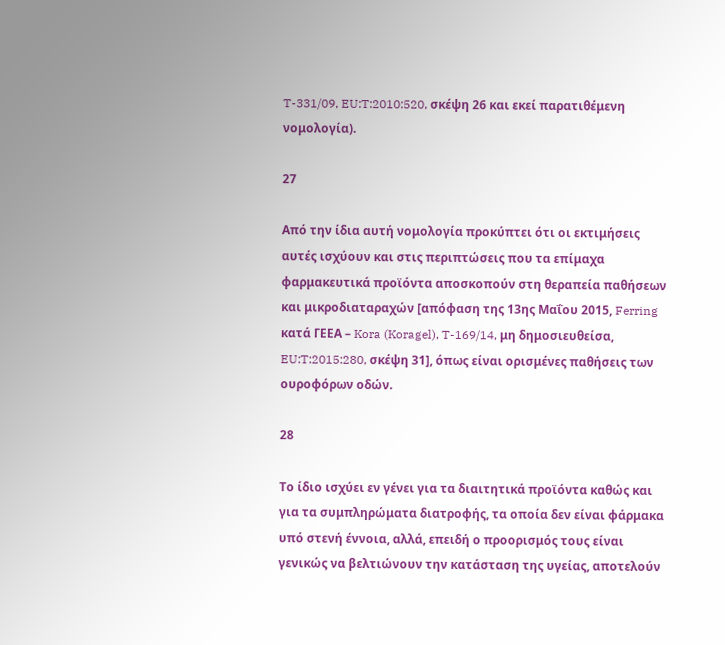T-331/09, EU:T:2010:520, σκέψη 26 και εκεί παρατιθέμενη νομολογία).

27

Από την ίδια αυτή νομολογία προκύπτει ότι οι εκτιμήσεις αυτές ισχύουν και στις περιπτώσεις που τα επίμαχα φαρμακευτικά προϊόντα αποσκοπούν στη θεραπεία παθήσεων και μικροδιαταραχών [απόφαση της 13ης Μαΐου 2015, Ferring κατά ΓΕΕΑ – Kora (Koragel), T-169/14, μη δημοσιευθείσα, EU:T:2015:280, σκέψη 31], όπως είναι ορισμένες παθήσεις των ουροφόρων οδών.

28

Το ίδιο ισχύει εν γένει για τα διαιτητικά προϊόντα καθώς και για τα συμπληρώματα διατροφής, τα οποία δεν είναι φάρμακα υπό στενή έννοια, αλλά, επειδή ο προορισμός τους είναι γενικώς να βελτιώνουν την κατάσταση της υγείας, αποτελούν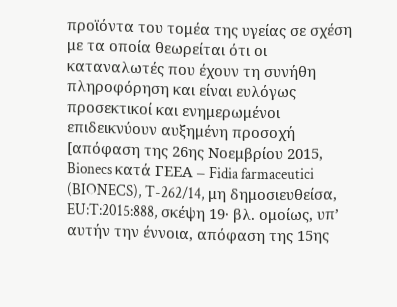προϊόντα του τομέα της υγείας σε σχέση με τα οποία θεωρείται ότι οι καταναλωτές που έχουν τη συνήθη πληροφόρηση και είναι ευλόγως προσεκτικοί και ενημερωμένοι επιδεικνύουν αυξημένη προσοχή [απόφαση της 26ης Νοεμβρίου 2015, Bionecs κατά ΓΕΕΑ – Fidia farmaceutici (BIONECS), T-262/14, μη δημοσιευθείσα, EU:T:2015:888, σκέψη 19· βλ. ομοίως, υπ’ αυτήν την έννοια, απόφαση της 15ης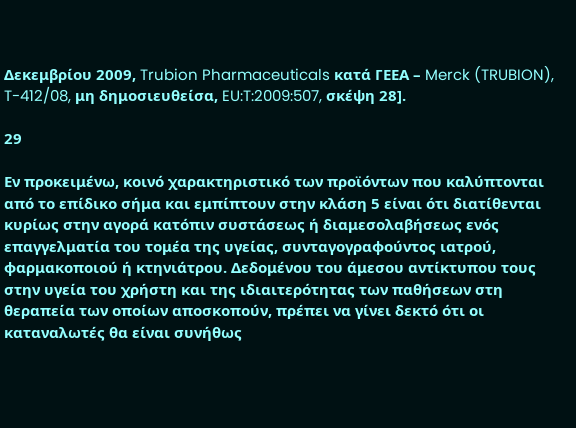Δεκεμβρίου 2009, Trubion Pharmaceuticals κατά ΓΕΕΑ – Merck (TRUBION), T-412/08, μη δημοσιευθείσα, EU:T:2009:507, σκέψη 28].

29

Εν προκειμένω, κοινό χαρακτηριστικό των προϊόντων που καλύπτονται από το επίδικο σήμα και εμπίπτουν στην κλάση 5 είναι ότι διατίθενται κυρίως στην αγορά κατόπιν συστάσεως ή διαμεσολαβήσεως ενός επαγγελματία του τομέα της υγείας, συνταγογραφούντος ιατρού, φαρμακοποιού ή κτηνιάτρου. Δεδομένου του άμεσου αντίκτυπου τους στην υγεία του χρήστη και της ιδιαιτερότητας των παθήσεων στη θεραπεία των οποίων αποσκοπούν, πρέπει να γίνει δεκτό ότι οι καταναλωτές θα είναι συνήθως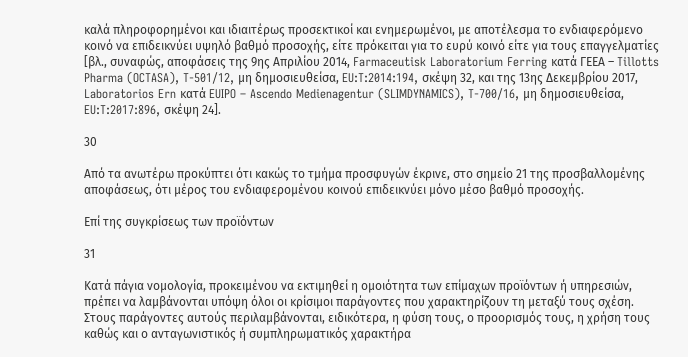καλά πληροφορημένοι και ιδιαιτέρως προσεκτικοί και ενημερωμένοι, με αποτέλεσμα το ενδιαφερόμενο κοινό να επιδεικνύει υψηλό βαθμό προσοχής, είτε πρόκειται για το ευρύ κοινό είτε για τους επαγγελματίες [βλ., συναφώς, αποφάσεις της 9ης Απριλίου 2014, Farmaceutisk Laboratorium Ferring κατά ΓΕΕΑ – Tillotts Pharma (OCTASA), T-501/12, μη δημοσιευθείσα, EU:T:2014:194, σκέψη 32, και της 13ης Δεκεμβρίου 2017, Laboratorios Ern κατά EUIPO – Ascendo Medienagentur (SLIMDYNAMICS), T-700/16, μη δημοσιευθείσα, EU:T:2017:896, σκέψη 24].

30

Από τα ανωτέρω προκύπτει ότι κακώς το τμήμα προσφυγών έκρινε, στο σημείο 21 της προσβαλλομένης αποφάσεως, ότι μέρος του ενδιαφερομένου κοινού επιδεικνύει μόνο μέσο βαθμό προσοχής.

Επί της συγκρίσεως των προϊόντων

31

Κατά πάγια νομολογία, προκειμένου να εκτιμηθεί η ομοιότητα των επίμαχων προϊόντων ή υπηρεσιών, πρέπει να λαμβάνονται υπόψη όλοι οι κρίσιμοι παράγοντες που χαρακτηρίζουν τη μεταξύ τους σχέση. Στους παράγοντες αυτούς περιλαμβάνονται, ειδικότερα, η φύση τους, ο προορισμός τους, η χρήση τους καθώς και ο ανταγωνιστικός ή συμπληρωματικός χαρακτήρα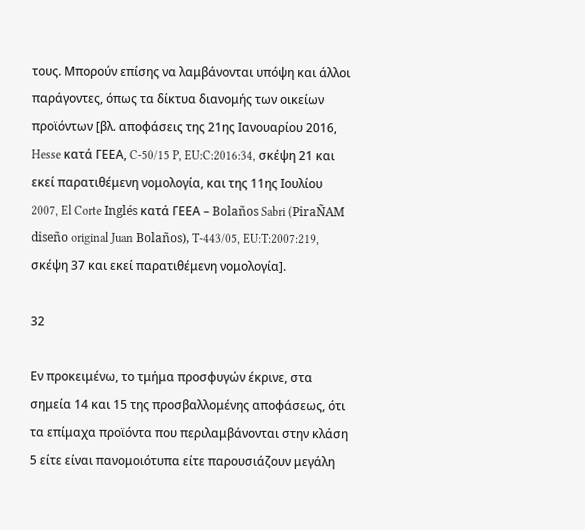τους. Μπορούν επίσης να λαμβάνονται υπόψη και άλλοι παράγοντες, όπως τα δίκτυα διανομής των οικείων προϊόντων [βλ. αποφάσεις της 21ης Ιανουαρίου 2016, Hesse κατά ΓΕΕΑ, C-50/15 P, EU:C:2016:34, σκέψη 21 και εκεί παρατιθέμενη νομολογία, και της 11ης Ιουλίου 2007, El Corte Inglés κατά ΓΕΕΑ – Bolaños Sabri (PiraÑAM diseño original Juan Bolaños), T-443/05, EU:T:2007:219, σκέψη 37 και εκεί παρατιθέμενη νομολογία].

32

Εν προκειμένω, το τμήμα προσφυγών έκρινε, στα σημεία 14 και 15 της προσβαλλομένης αποφάσεως, ότι τα επίμαχα προϊόντα που περιλαμβάνονται στην κλάση 5 είτε είναι πανομοιότυπα είτε παρουσιάζουν μεγάλη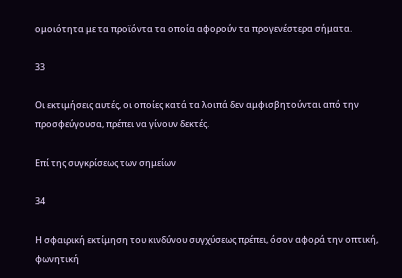ομοιότητα με τα προϊόντα τα οποία αφορούν τα προγενέστερα σήματα.

33

Οι εκτιμήσεις αυτές, οι οποίες κατά τα λοιπά δεν αμφισβητούνται από την προσφεύγουσα, πρέπει να γίνουν δεκτές.

Επί της συγκρίσεως των σημείων

34

Η σφαιρική εκτίμηση του κινδύνου συγχύσεως πρέπει, όσον αφορά την οπτική, φωνητική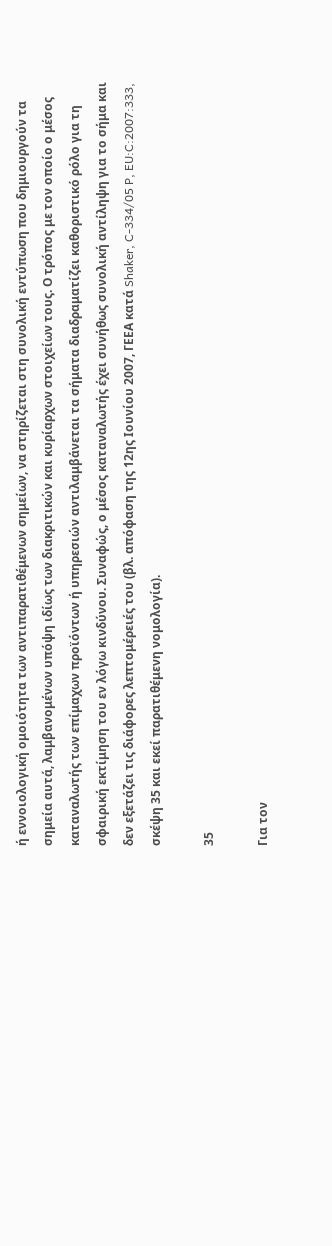ή εννοιολογική ομοιότητα των αντιπαρατιθέμενων σημείων, να στηρίζεται στη συνολική εντύπωση που δημιουργούν τα σημεία αυτά, λαμβανομένων υπόψη ιδίως των διακριτικών και κυρίαρχων στοιχείων τους. Ο τρόπος με τον οποίο ο μέσος καταναλωτής των επίμαχων προϊόντων ή υπηρεσιών αντιλαμβάνεται τα σήματα διαδραματίζει καθοριστικό ρόλο για τη σφαιρική εκτίμηση του εν λόγω κινδύνου. Συναφώς, ο μέσος καταναλωτής έχει συνήθως συνολική αντίληψη για το σήμα και δεν εξετάζει τις διάφορες λεπτομέρειές του (βλ. απόφαση της 12ης Ιουνίου 2007, ΓΕΕΑ κατά Shaker, C-334/05 P, EU:C:2007:333, σκέψη 35 και εκεί παρατιθέμενη νομολογία).

35

Για τον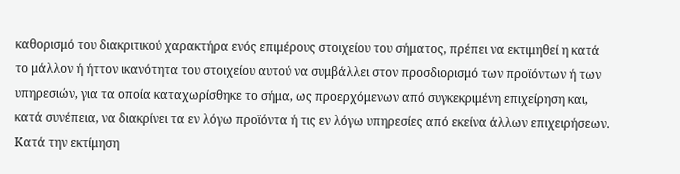καθορισμό του διακριτικού χαρακτήρα ενός επιμέρους στοιχείου του σήματος, πρέπει να εκτιμηθεί η κατά το μάλλον ή ήττον ικανότητα του στοιχείου αυτού να συμβάλλει στον προσδιορισμό των προϊόντων ή των υπηρεσιών, για τα οποία καταχωρίσθηκε το σήμα, ως προερχόμενων από συγκεκριμένη επιχείρηση και, κατά συνέπεια, να διακρίνει τα εν λόγω προϊόντα ή τις εν λόγω υπηρεσίες από εκείνα άλλων επιχειρήσεων. Κατά την εκτίμηση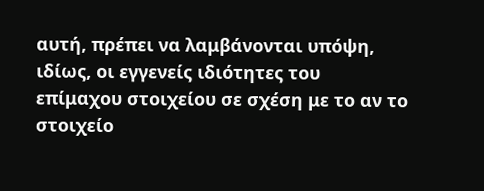αυτή, πρέπει να λαμβάνονται υπόψη, ιδίως, οι εγγενείς ιδιότητες του επίμαχου στοιχείου σε σχέση με το αν το στοιχείο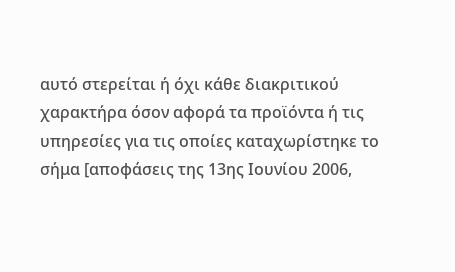αυτό στερείται ή όχι κάθε διακριτικού χαρακτήρα όσον αφορά τα προϊόντα ή τις υπηρεσίες για τις οποίες καταχωρίστηκε το σήμα [αποφάσεις της 13ης Ιουνίου 2006,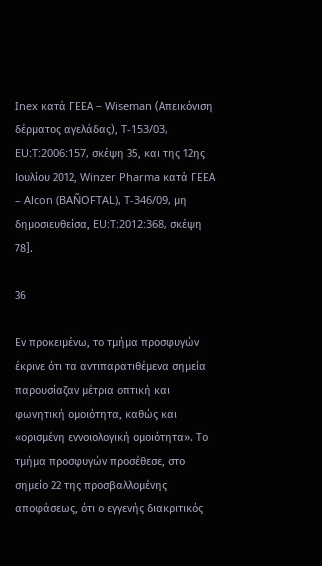Inex κατά ΓΕΕΑ – Wiseman (Απεικόνιση δέρματος αγελάδας), T-153/03, EU:T:2006:157, σκέψη 35, και της 12ης Ιουλίου 2012, Winzer Pharma κατά ΓΕΕΑ – Alcon (BAÑOFTAL), T-346/09, μη δημοσιευθείσα, EU:T:2012:368, σκέψη 78].

36

Εν προκειμένω, το τμήμα προσφυγών έκρινε ότι τα αντιπαρατιθέμενα σημεία παρουσίαζαν μέτρια οπτική και φωνητική ομοιότητα, καθώς και «ορισμένη εννοιολογική ομοιότητα». Το τμήμα προσφυγών προσέθεσε, στο σημείο 22 της προσβαλλομένης αποφάσεως, ότι ο εγγενής διακριτικός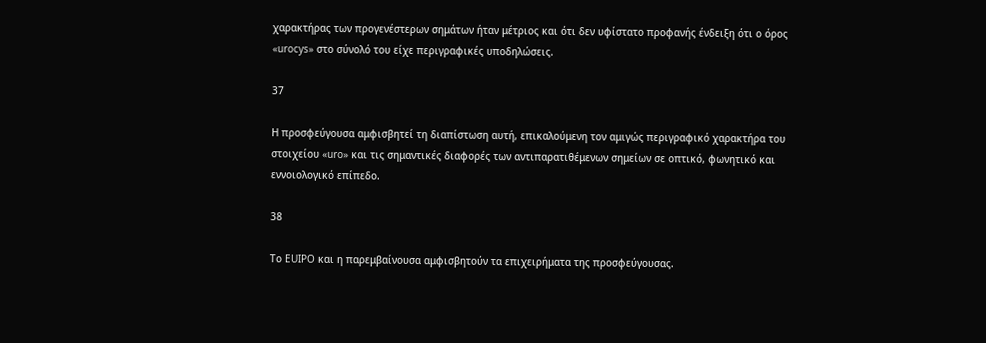χαρακτήρας των προγενέστερων σημάτων ήταν μέτριος και ότι δεν υφίστατο προφανής ένδειξη ότι ο όρος «urocys» στο σύνολό του είχε περιγραφικές υποδηλώσεις.

37

Η προσφεύγουσα αμφισβητεί τη διαπίστωση αυτή, επικαλούμενη τον αμιγώς περιγραφικό χαρακτήρα του στοιχείου «uro» και τις σημαντικές διαφορές των αντιπαρατιθέμενων σημείων σε οπτικό, φωνητικό και εννοιολογικό επίπεδο.

38

Το EUIPO και η παρεμβαίνουσα αμφισβητούν τα επιχειρήματα της προσφεύγουσας.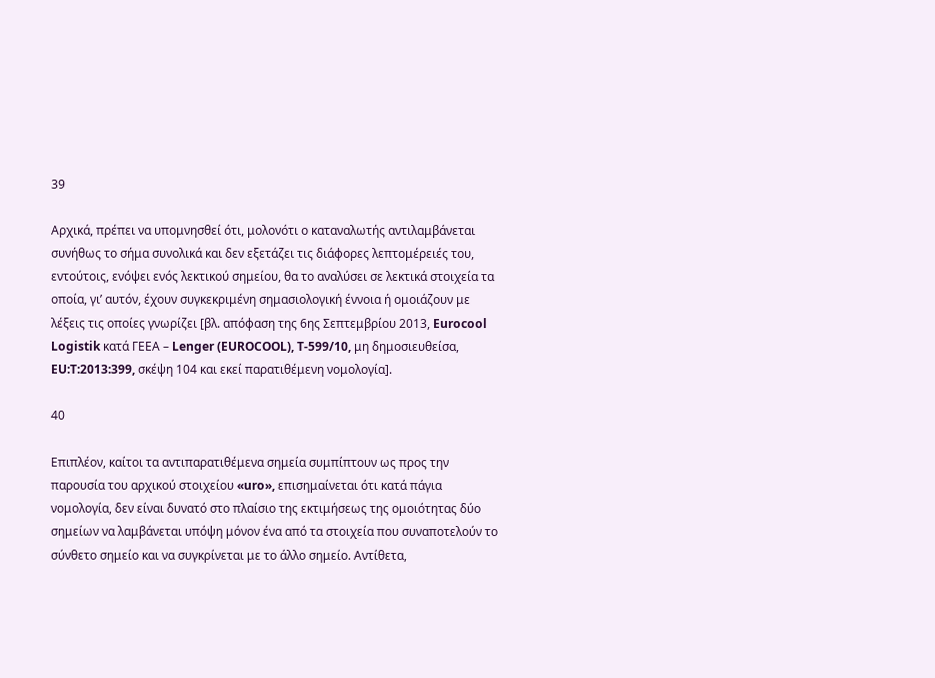39

Αρχικά, πρέπει να υπομνησθεί ότι, μολονότι ο καταναλωτής αντιλαμβάνεται συνήθως το σήμα συνολικά και δεν εξετάζει τις διάφορες λεπτομέρειές του, εντούτοις, ενόψει ενός λεκτικού σημείου, θα το αναλύσει σε λεκτικά στοιχεία τα οποία, γι’ αυτόν, έχουν συγκεκριμένη σημασιολογική έννοια ή ομοιάζουν με λέξεις τις οποίες γνωρίζει [βλ. απόφαση της 6ης Σεπτεμβρίου 2013, Eurocool Logistik κατά ΓΕΕΑ – Lenger (EUROCOOL), T-599/10, μη δημοσιευθείσα, EU:T:2013:399, σκέψη 104 και εκεί παρατιθέμενη νομολογία].

40

Επιπλέον, καίτοι τα αντιπαρατιθέμενα σημεία συμπίπτουν ως προς την παρουσία του αρχικού στοιχείου «uro», επισημαίνεται ότι κατά πάγια νομολογία, δεν είναι δυνατό στο πλαίσιο της εκτιμήσεως της ομοιότητας δύο σημείων να λαμβάνεται υπόψη μόνον ένα από τα στοιχεία που συναποτελούν το σύνθετο σημείο και να συγκρίνεται με το άλλο σημείο. Αντίθετα,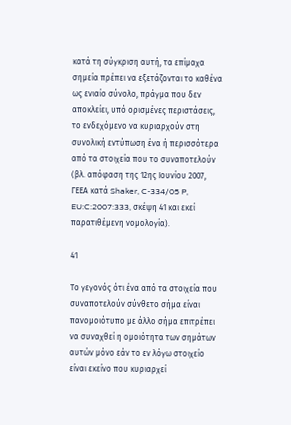κατά τη σύγκριση αυτή, τα επίμαχα σημεία πρέπει να εξετάζονται το καθένα ως ενιαίο σύνολο, πράγμα που δεν αποκλείει, υπό ορισμένες περιστάσεις, το ενδεχόμενο να κυριαρχούν στη συνολική εντύπωση ένα ή περισσότερα από τα στοιχεία που το συναποτελούν (βλ. απόφαση της 12ης Ιουνίου 2007, ΓΕΕΑ κατά Shaker, C-334/05 P, EU:C:2007:333, σκέψη 41 και εκεί παρατιθέμενη νομολογία).

41

Το γεγονός ότι ένα από τα στοιχεία που συναποτελούν σύνθετο σήμα είναι πανομοιότυπο με άλλο σήμα επιτρέπει να συναχθεί η ομοιότητα των σημάτων αυτών μόνο εάν το εν λόγω στοιχείο είναι εκείνο που κυριαρχεί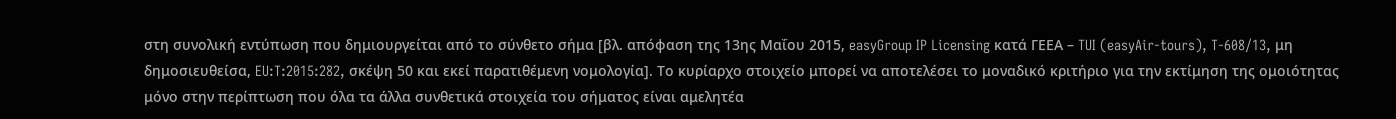στη συνολική εντύπωση που δημιουργείται από το σύνθετο σήμα [βλ. απόφαση της 13ης Μαΐου 2015, easyGroup IP Licensing κατά ΓΕΕΑ – TUI (easyAir-tours), T-608/13, μη δημοσιευθείσα, EU:T:2015:282, σκέψη 50 και εκεί παρατιθέμενη νομολογία]. Το κυρίαρχο στοιχείο μπορεί να αποτελέσει το μοναδικό κριτήριο για την εκτίμηση της ομοιότητας μόνο στην περίπτωση που όλα τα άλλα συνθετικά στοιχεία του σήματος είναι αμελητέα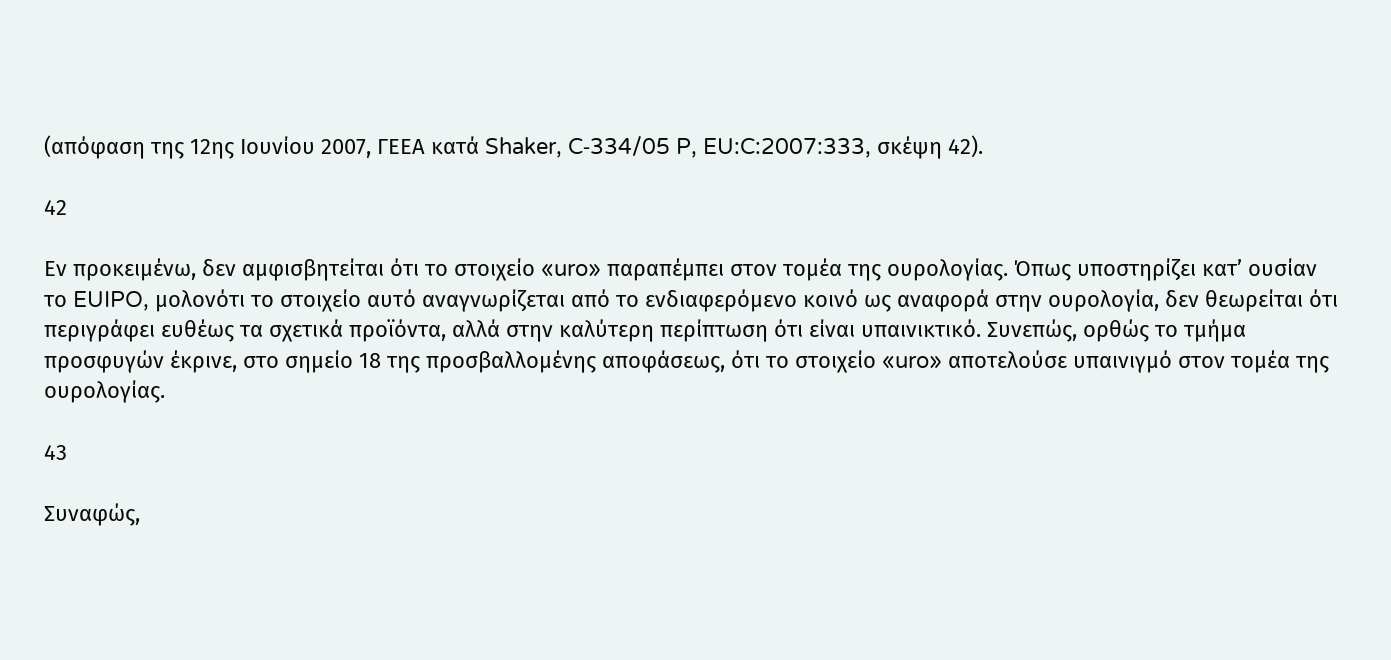(απόφαση της 12ης Ιουνίου 2007, ΓΕΕΑ κατά Shaker, C‑334/05 P, EU:C:2007:333, σκέψη 42).

42

Εν προκειμένω, δεν αμφισβητείται ότι το στοιχείο «uro» παραπέμπει στον τομέα της ουρολογίας. Όπως υποστηρίζει κατ’ ουσίαν το EUIPO, μολονότι το στοιχείο αυτό αναγνωρίζεται από το ενδιαφερόμενο κοινό ως αναφορά στην ουρολογία, δεν θεωρείται ότι περιγράφει ευθέως τα σχετικά προϊόντα, αλλά στην καλύτερη περίπτωση ότι είναι υπαινικτικό. Συνεπώς, ορθώς το τμήμα προσφυγών έκρινε, στο σημείο 18 της προσβαλλομένης αποφάσεως, ότι το στοιχείο «uro» αποτελούσε υπαινιγμό στον τομέα της ουρολογίας.

43

Συναφώς,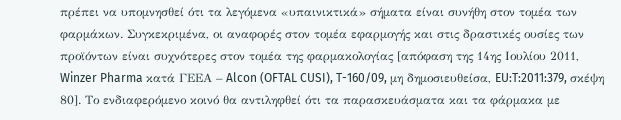πρέπει να υπομνησθεί ότι τα λεγόμενα «υπαινικτικά» σήματα είναι συνήθη στον τομέα των φαρμάκων. Συγκεκριμένα, οι αναφορές στον τομέα εφαρμογής και στις δραστικές ουσίες των προϊόντων είναι συχνότερες στον τομέα της φαρμακολογίας [απόφαση της 14ης Ιουλίου 2011, Winzer Pharma κατά ΓΕΕΑ – Alcon (OFTAL CUSI), T-160/09, μη δημοσιευθείσα, EU:T:2011:379, σκέψη 80]. Το ενδιαφερόμενο κοινό θα αντιληφθεί ότι τα παρασκευάσματα και τα φάρμακα με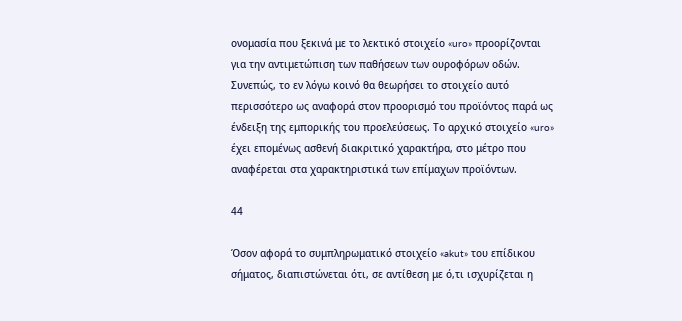ονομασία που ξεκινά με το λεκτικό στοιχείο «uro» προορίζονται για την αντιμετώπιση των παθήσεων των ουροφόρων οδών. Συνεπώς, το εν λόγω κοινό θα θεωρήσει το στοιχείο αυτό περισσότερο ως αναφορά στον προορισμό του προϊόντος παρά ως ένδειξη της εμπορικής του προελεύσεως. Το αρχικό στοιχείο «uro» έχει επομένως ασθενή διακριτικό χαρακτήρα, στο μέτρο που αναφέρεται στα χαρακτηριστικά των επίμαχων προϊόντων.

44

Όσον αφορά το συμπληρωματικό στοιχείο «akut» του επίδικου σήματος, διαπιστώνεται ότι, σε αντίθεση με ό,τι ισχυρίζεται η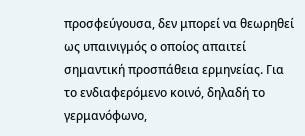προσφεύγουσα, δεν μπορεί να θεωρηθεί ως υπαινιγμός ο οποίος απαιτεί σημαντική προσπάθεια ερμηνείας. Για το ενδιαφερόμενο κοινό, δηλαδή το γερμανόφωνο,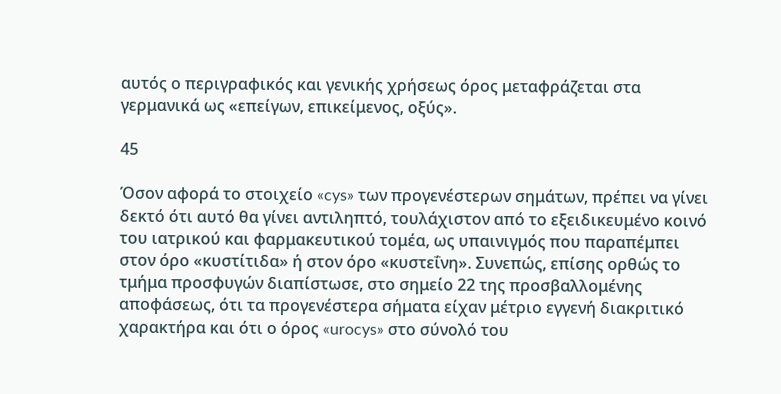αυτός ο περιγραφικός και γενικής χρήσεως όρος μεταφράζεται στα γερμανικά ως «επείγων, επικείμενος, οξύς».

45

Όσον αφορά το στοιχείο «cys» των προγενέστερων σημάτων, πρέπει να γίνει δεκτό ότι αυτό θα γίνει αντιληπτό, τουλάχιστον από το εξειδικευμένο κοινό του ιατρικού και φαρμακευτικού τομέα, ως υπαινιγμός που παραπέμπει στον όρο «κυστίτιδα» ή στον όρο «κυστεΐνη». Συνεπώς, επίσης ορθώς το τμήμα προσφυγών διαπίστωσε, στο σημείο 22 της προσβαλλομένης αποφάσεως, ότι τα προγενέστερα σήματα είχαν μέτριο εγγενή διακριτικό χαρακτήρα και ότι ο όρος «urocys» στο σύνολό του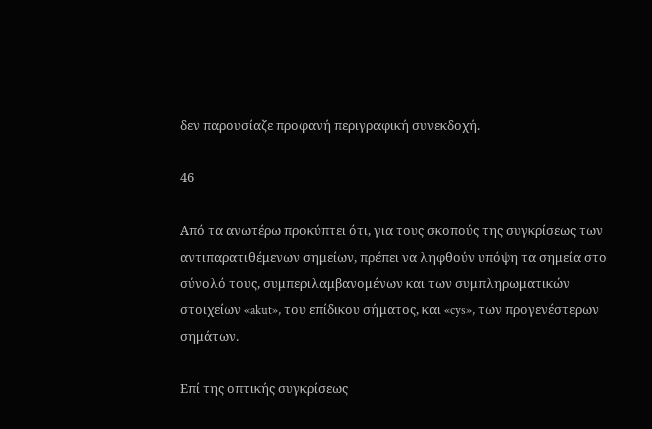δεν παρουσίαζε προφανή περιγραφική συνεκδοχή.

46

Από τα ανωτέρω προκύπτει ότι, για τους σκοπούς της συγκρίσεως των αντιπαρατιθέμενων σημείων, πρέπει να ληφθούν υπόψη τα σημεία στο σύνολό τους, συμπεριλαμβανομένων και των συμπληρωματικών στοιχείων «akut», του επίδικου σήματος, και «cys», των προγενέστερων σημάτων.

Επί της οπτικής συγκρίσεως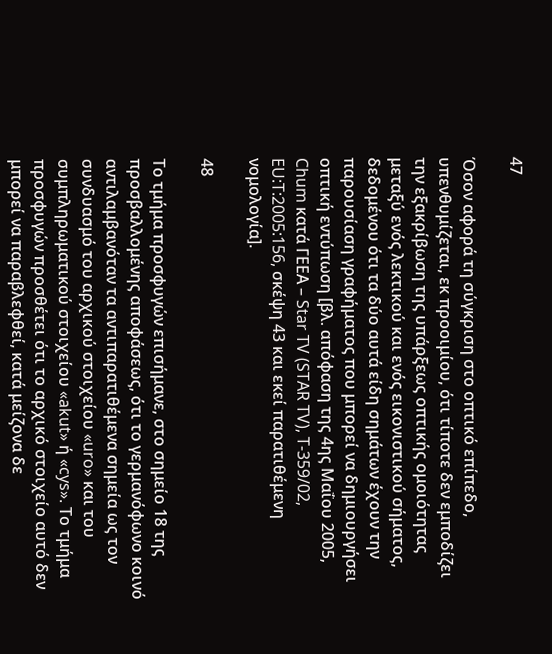47

Όσον αφορά τη σύγκριση στο οπτικό επίπεδο, υπενθυμίζεται, εκ προοιμίου, ότι τίποτε δεν εμποδίζει την εξακρίβωση της υπάρξεως οπτικής ομοιότητας μεταξύ ενός λεκτικού και ενός εικονιστικού σήματος, δεδομένου ότι τα δύο αυτά είδη σημάτων έχουν την παρουσίαση γραφήματος που μπορεί να δημιουργήσει οπτική εντύπωση [βλ. απόφαση της 4ης Μαΐου 2005, Chum κατά ΓΕΕΑ – Star TV (STAR TV), T-359/02, EU:T:2005:156, σκέψη 43 και εκεί παρατιθέμενη νομολογία].

48

Το τμήμα προσφυγών επισήμανε, στο σημείο 18 της προσβαλλομένης αποφάσεως, ότι το γερμανόφωνο κοινό αντιλαμβανόταν τα αντιπαρατιθέμενα σημεία ως τον συνδυασμό του αρχικού στοιχείου «uro» και του συμπληρωματικού στοιχείου «akut» ή «cys». Το τμήμα προσφυγών προσθέτει ότι το αρχικό στοιχείο αυτό δεν μπορεί να παραβλεφθεί, κατά μείζονα δε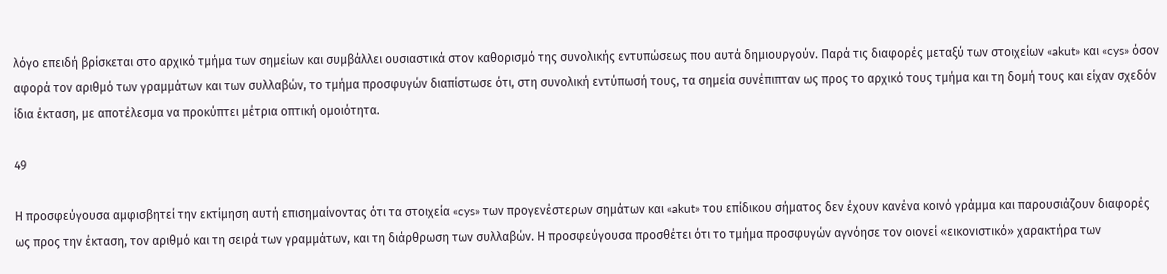λόγο επειδή βρίσκεται στο αρχικό τμήμα των σημείων και συμβάλλει ουσιαστικά στον καθορισμό της συνολικής εντυπώσεως που αυτά δημιουργούν. Παρά τις διαφορές μεταξύ των στοιχείων «akut» και «cys» όσον αφορά τον αριθμό των γραμμάτων και των συλλαβών, το τμήμα προσφυγών διαπίστωσε ότι, στη συνολική εντύπωσή τους, τα σημεία συνέπιπταν ως προς το αρχικό τους τμήμα και τη δομή τους και είχαν σχεδόν ίδια έκταση, με αποτέλεσμα να προκύπτει μέτρια οπτική ομοιότητα.

49

Η προσφεύγουσα αμφισβητεί την εκτίμηση αυτή επισημαίνοντας ότι τα στοιχεία «cys» των προγενέστερων σημάτων και «akut» του επίδικου σήματος δεν έχουν κανένα κοινό γράμμα και παρουσιάζουν διαφορές ως προς την έκταση, τον αριθμό και τη σειρά των γραμμάτων, και τη διάρθρωση των συλλαβών. Η προσφεύγουσα προσθέτει ότι το τμήμα προσφυγών αγνόησε τον οιονεί «εικονιστικό» χαρακτήρα των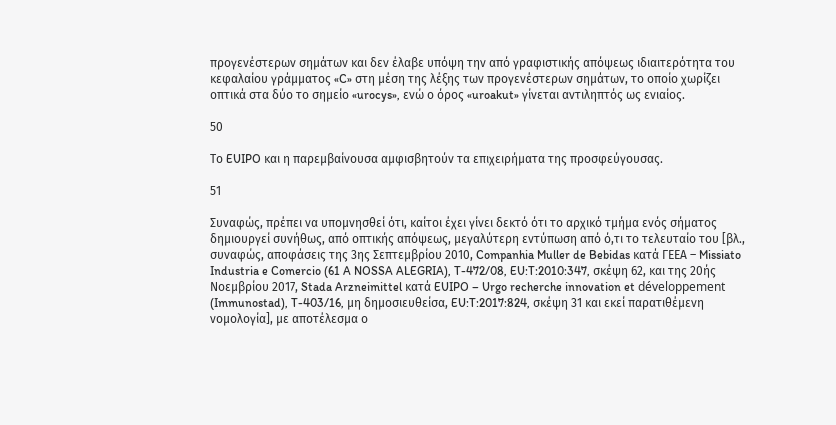προγενέστερων σημάτων και δεν έλαβε υπόψη την από γραφιστικής απόψεως ιδιαιτερότητα του κεφαλαίου γράμματος «C» στη μέση της λέξης των προγενέστερων σημάτων, το οποίο χωρίζει οπτικά στα δύο το σημείο «urocys», ενώ ο όρος «uroakut» γίνεται αντιληπτός ως ενιαίος.

50

Το EUIPO και η παρεμβαίνουσα αμφισβητούν τα επιχειρήματα της προσφεύγουσας.

51

Συναφώς, πρέπει να υπομνησθεί ότι, καίτοι έχει γίνει δεκτό ότι το αρχικό τμήμα ενός σήματος δημιουργεί συνήθως, από οπτικής απόψεως, μεγαλύτερη εντύπωση από ό,τι το τελευταίο του [βλ., συναφώς, αποφάσεις της 3ης Σεπτεμβρίου 2010, Companhia Muller de Bebidas κατά ΓΕΕΑ – Missiato Industria e Comercio (61 A NOSSA ALEGRIA), T-472/08, EU:T:2010:347, σκέψη 62, και της 20ής Νοεμβρίου 2017, Stada Arzneimittel κατά EUIPO – Urgo recherche innovation et développement (Immunostad), T-403/16, μη δημοσιευθείσα, EU:T:2017:824, σκέψη 31 και εκεί παρατιθέμενη νομολογία], με αποτέλεσμα ο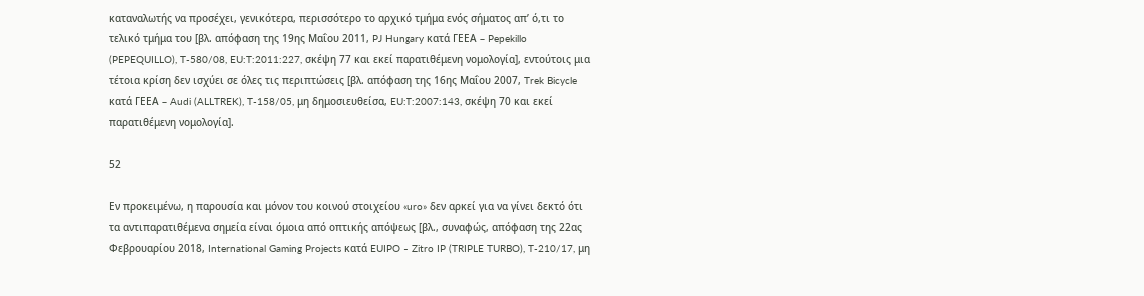καταναλωτής να προσέχει, γενικότερα, περισσότερο το αρχικό τμήμα ενός σήματος απ’ ό,τι το τελικό τμήμα του [βλ. απόφαση της 19ης Μαΐου 2011, PJ Hungary κατά ΓΕΕΑ – Pepekillo (PEPEQUILLO), T-580/08, EU:T:2011:227, σκέψη 77 και εκεί παρατιθέμενη νομολογία], εντούτοις μια τέτοια κρίση δεν ισχύει σε όλες τις περιπτώσεις [βλ. απόφαση της 16ης Μαΐου 2007, Trek Bicycle κατά ΓΕΕΑ – Audi (ALLTREK), T-158/05, μη δημοσιευθείσα, EU:T:2007:143, σκέψη 70 και εκεί παρατιθέμενη νομολογία].

52

Εν προκειμένω, η παρουσία και μόνον του κοινού στοιχείου «uro» δεν αρκεί για να γίνει δεκτό ότι τα αντιπαρατιθέμενα σημεία είναι όμοια από οπτικής απόψεως [βλ., συναφώς, απόφαση της 22ας Φεβρουαρίου 2018, International Gaming Projects κατά EUIPO – Zitro IP (TRIPLE TURBO), T-210/17, μη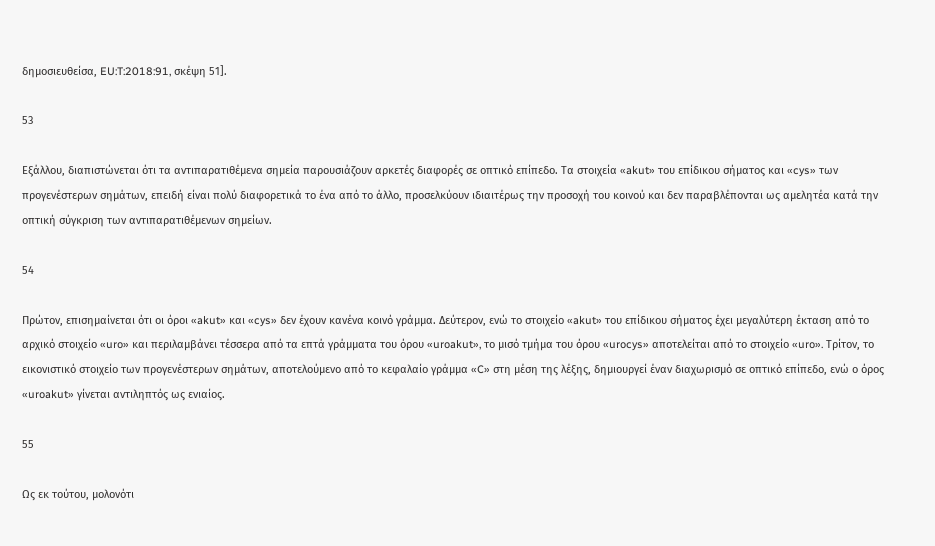δημοσιευθείσα, EU:T:2018:91, σκέψη 51].

53

Εξάλλου, διαπιστώνεται ότι τα αντιπαρατιθέμενα σημεία παρουσιάζουν αρκετές διαφορές σε οπτικό επίπεδο. Τα στοιχεία «akut» του επίδικου σήματος και «cys» των προγενέστερων σημάτων, επειδή είναι πολύ διαφορετικά το ένα από το άλλο, προσελκύουν ιδιαιτέρως την προσοχή του κοινού και δεν παραβλέπονται ως αμελητέα κατά την οπτική σύγκριση των αντιπαρατιθέμενων σημείων.

54

Πρώτον, επισημαίνεται ότι οι όροι «akut» και «cys» δεν έχουν κανένα κοινό γράμμα. Δεύτερον, ενώ το στοιχείο «akut» του επίδικου σήματος έχει μεγαλύτερη έκταση από το αρχικό στοιχείο «uro» και περιλαμβάνει τέσσερα από τα επτά γράμματα του όρου «uroakut», το μισό τμήμα του όρου «urocys» αποτελείται από το στοιχείο «uro». Τρίτον, το εικονιστικό στοιχείο των προγενέστερων σημάτων, αποτελούμενο από το κεφαλαίο γράμμα «C» στη μέση της λέξης, δημιουργεί έναν διαχωρισμό σε οπτικό επίπεδο, ενώ ο όρος «uroakut» γίνεται αντιληπτός ως ενιαίος.

55

Ως εκ τούτου, μολονότι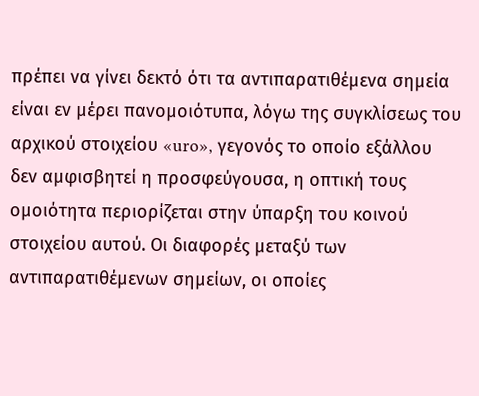πρέπει να γίνει δεκτό ότι τα αντιπαρατιθέμενα σημεία είναι εν μέρει πανομοιότυπα, λόγω της συγκλίσεως του αρχικού στοιχείου «uro», γεγονός το οποίο εξάλλου δεν αμφισβητεί η προσφεύγουσα, η οπτική τους ομοιότητα περιορίζεται στην ύπαρξη του κοινού στοιχείου αυτού. Οι διαφορές μεταξύ των αντιπαρατιθέμενων σημείων, οι οποίες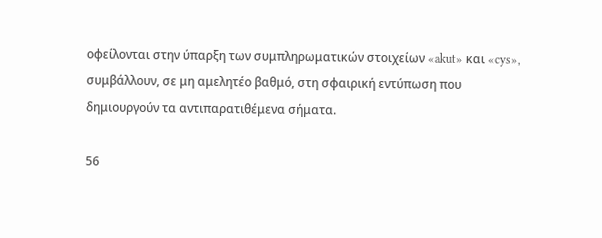οφείλονται στην ύπαρξη των συμπληρωματικών στοιχείων «akut» και «cys», συμβάλλουν, σε μη αμελητέο βαθμό, στη σφαιρική εντύπωση που δημιουργούν τα αντιπαρατιθέμενα σήματα.

56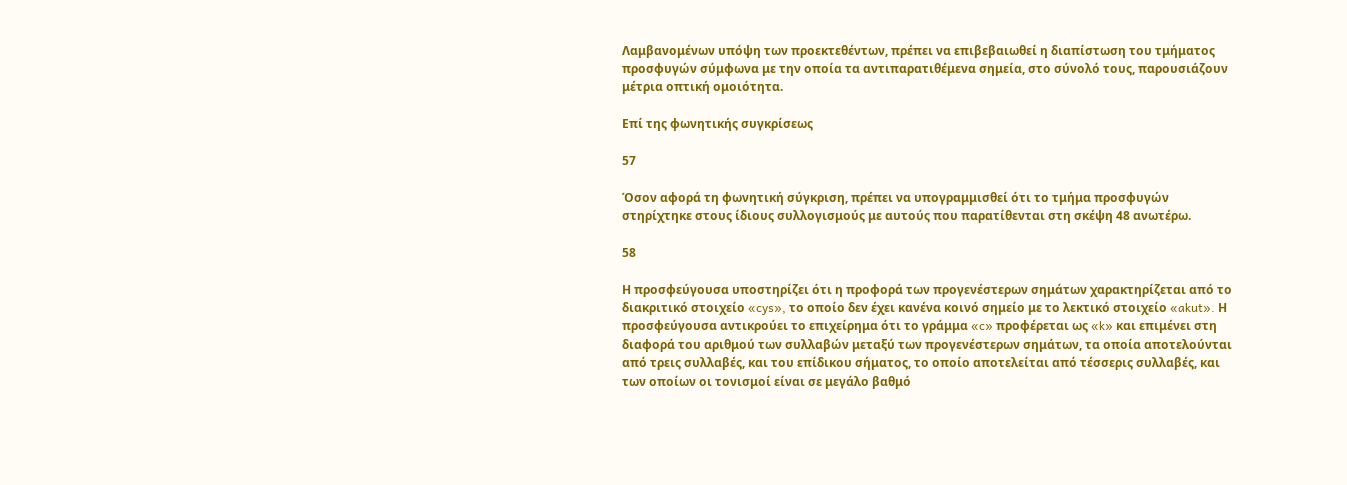Λαμβανομένων υπόψη των προεκτεθέντων, πρέπει να επιβεβαιωθεί η διαπίστωση του τμήματος προσφυγών σύμφωνα με την οποία τα αντιπαρατιθέμενα σημεία, στο σύνολό τους, παρουσιάζουν μέτρια οπτική ομοιότητα.

Επί της φωνητικής συγκρίσεως

57

Όσον αφορά τη φωνητική σύγκριση, πρέπει να υπογραμμισθεί ότι το τμήμα προσφυγών στηρίχτηκε στους ίδιους συλλογισμούς με αυτούς που παρατίθενται στη σκέψη 48 ανωτέρω.

58

Η προσφεύγουσα υποστηρίζει ότι η προφορά των προγενέστερων σημάτων χαρακτηρίζεται από το διακριτικό στοιχείο «cys», το οποίο δεν έχει κανένα κοινό σημείο με το λεκτικό στοιχείο «akut». Η προσφεύγουσα αντικρούει το επιχείρημα ότι το γράμμα «c» προφέρεται ως «k» και επιμένει στη διαφορά του αριθμού των συλλαβών μεταξύ των προγενέστερων σημάτων, τα οποία αποτελούνται από τρεις συλλαβές, και του επίδικου σήματος, το οποίο αποτελείται από τέσσερις συλλαβές, και των οποίων οι τονισμοί είναι σε μεγάλο βαθμό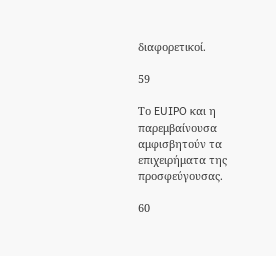διαφορετικοί.

59

Το EUIPO και η παρεμβαίνουσα αμφισβητούν τα επιχειρήματα της προσφεύγουσας.

60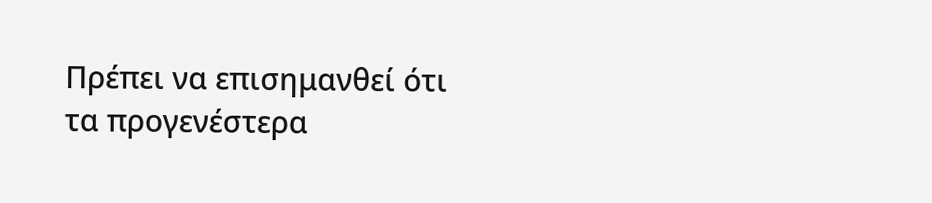Πρέπει να επισημανθεί ότι τα προγενέστερα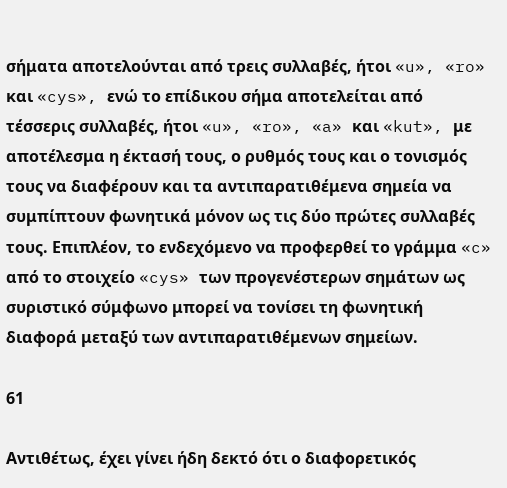σήματα αποτελούνται από τρεις συλλαβές, ήτοι «u», «ro» και «cys», ενώ το επίδικου σήμα αποτελείται από τέσσερις συλλαβές, ήτοι «u», «ro», «a» και «kut», με αποτέλεσμα η έκτασή τους, ο ρυθμός τους και ο τονισμός τους να διαφέρουν και τα αντιπαρατιθέμενα σημεία να συμπίπτουν φωνητικά μόνον ως τις δύο πρώτες συλλαβές τους. Επιπλέον, το ενδεχόμενο να προφερθεί το γράμμα «c» από το στοιχείο «cys» των προγενέστερων σημάτων ως συριστικό σύμφωνο μπορεί να τονίσει τη φωνητική διαφορά μεταξύ των αντιπαρατιθέμενων σημείων.

61

Αντιθέτως, έχει γίνει ήδη δεκτό ότι ο διαφορετικός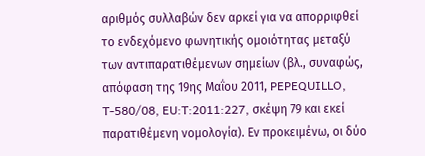αριθμός συλλαβών δεν αρκεί για να απορριφθεί το ενδεχόμενο φωνητικής ομοιότητας μεταξύ των αντιπαρατιθέμενων σημείων (βλ., συναφώς, απόφαση της 19ης Μαΐου 2011, PEPEQUILLO, T-580/08, EU:T:2011:227, σκέψη 79 και εκεί παρατιθέμενη νομολογία). Εν προκειμένω, οι δύο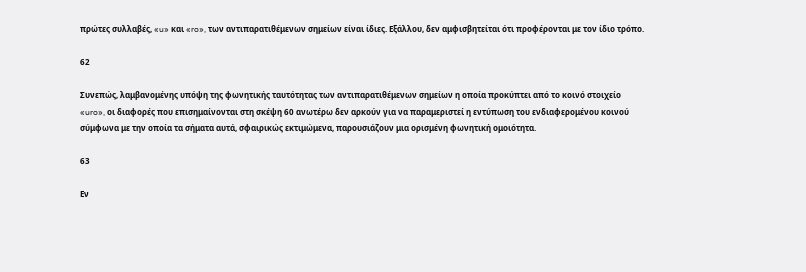πρώτες συλλαβές, «u» και «ro», των αντιπαρατιθέμενων σημείων είναι ίδιες. Εξάλλου, δεν αμφισβητείται ότι προφέρονται με τον ίδιο τρόπο.

62

Συνεπώς, λαμβανομένης υπόψη της φωνητικής ταυτότητας των αντιπαρατιθέμενων σημείων η οποία προκύπτει από το κοινό στοιχείο «uro», οι διαφορές που επισημαίνονται στη σκέψη 60 ανωτέρω δεν αρκούν για να παραμεριστεί η εντύπωση του ενδιαφερομένου κοινού σύμφωνα με την οποία τα σήματα αυτά, σφαιρικώς εκτιμώμενα, παρουσιάζουν μια ορισμένη φωνητική ομοιότητα.

63

Εν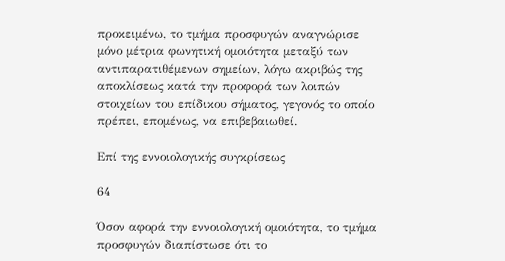προκειμένω, το τμήμα προσφυγών αναγνώρισε μόνο μέτρια φωνητική ομοιότητα μεταξύ των αντιπαρατιθέμενων σημείων, λόγω ακριβώς της αποκλίσεως κατά την προφορά των λοιπών στοιχείων του επίδικου σήματος, γεγονός το οποίο πρέπει, επομένως, να επιβεβαιωθεί.

Επί της εννοιολογικής συγκρίσεως

64

Όσον αφορά την εννοιολογική ομοιότητα, το τμήμα προσφυγών διαπίστωσε ότι το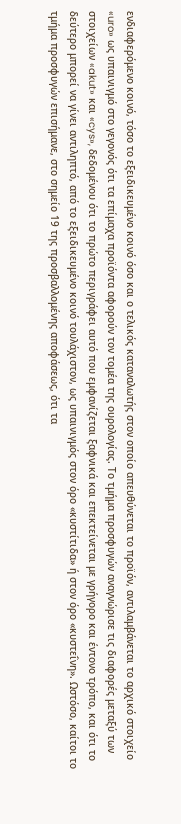ενδιαφερόμενο κοινό, τόσο το εξειδικευμένο κοινό όσο και ο τελικός καταναλωτής στον οποίο απευθύνεται το προϊόν, αντιλαμβάνεται το αρχικό στοιχείο «uro» ως υπαινιγμό στο γεγονός ότι τα επίμαχα προϊόντα αφορούν τον τομέα της ουρολογίας. Το τμήμα προσφυγών αναγνώρισε τις διαφορές μεταξύ των στοιχείων «akut» και «cys», δεδομένου ότι το πρώτο περιγράφει αυτό που εμφανίζεται ξαφνικά και επεκτείνεται με γρήγορο και έντονο τρόπο, και ότι το δεύτερο μπορεί να γίνει αντιληπτό, από το εξειδικευμένο κοινό τουλάχιστον, ως υπαινιγμός στον όρο «κυστίτιδα» ή στον όρο «κυστεΐνη». Ωστόσο, καίτοι το τμήμα προσφυγών επισήμανε, στο σημείο 19 της προσβαλλομένης αποφάσεως, ότι τα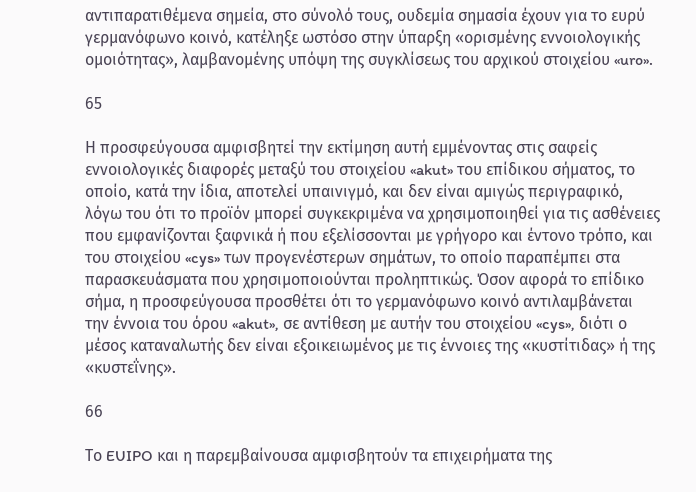αντιπαρατιθέμενα σημεία, στο σύνολό τους, ουδεμία σημασία έχουν για το ευρύ γερμανόφωνο κοινό, κατέληξε ωστόσο στην ύπαρξη «ορισμένης εννοιολογικής ομοιότητας», λαμβανομένης υπόψη της συγκλίσεως του αρχικού στοιχείου «uro».

65

Η προσφεύγουσα αμφισβητεί την εκτίμηση αυτή εμμένοντας στις σαφείς εννοιολογικές διαφορές μεταξύ του στοιχείου «akut» του επίδικου σήματος, το οποίο, κατά την ίδια, αποτελεί υπαινιγμό, και δεν είναι αμιγώς περιγραφικό, λόγω του ότι το προϊόν μπορεί συγκεκριμένα να χρησιμοποιηθεί για τις ασθένειες που εμφανίζονται ξαφνικά ή που εξελίσσονται με γρήγορο και έντονο τρόπο, και του στοιχείου «cys» των προγενέστερων σημάτων, το οποίο παραπέμπει στα παρασκευάσματα που χρησιμοποιούνται προληπτικώς. Όσον αφορά το επίδικο σήμα, η προσφεύγουσα προσθέτει ότι το γερμανόφωνο κοινό αντιλαμβάνεται την έννοια του όρου «akut», σε αντίθεση με αυτήν του στοιχείου «cys», διότι ο μέσος καταναλωτής δεν είναι εξοικειωμένος με τις έννοιες της «κυστίτιδας» ή της «κυστεΐνης».

66

Το EUIPO και η παρεμβαίνουσα αμφισβητούν τα επιχειρήματα της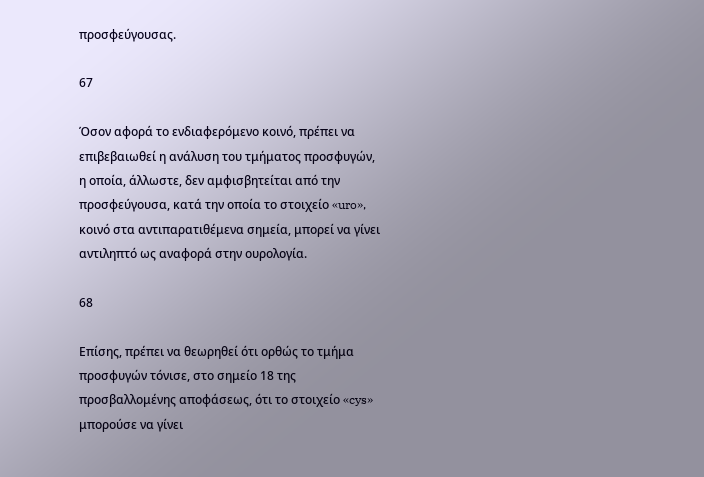προσφεύγουσας.

67

Όσον αφορά το ενδιαφερόμενο κοινό, πρέπει να επιβεβαιωθεί η ανάλυση του τμήματος προσφυγών, η οποία, άλλωστε, δεν αμφισβητείται από την προσφεύγουσα, κατά την οποία το στοιχείο «uro», κοινό στα αντιπαρατιθέμενα σημεία, μπορεί να γίνει αντιληπτό ως αναφορά στην ουρολογία.

68

Επίσης, πρέπει να θεωρηθεί ότι ορθώς το τμήμα προσφυγών τόνισε, στο σημείο 18 της προσβαλλομένης αποφάσεως, ότι το στοιχείο «cys» μπορούσε να γίνει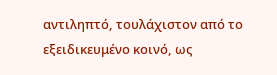αντιληπτό, τουλάχιστον από το εξειδικευμένο κοινό, ως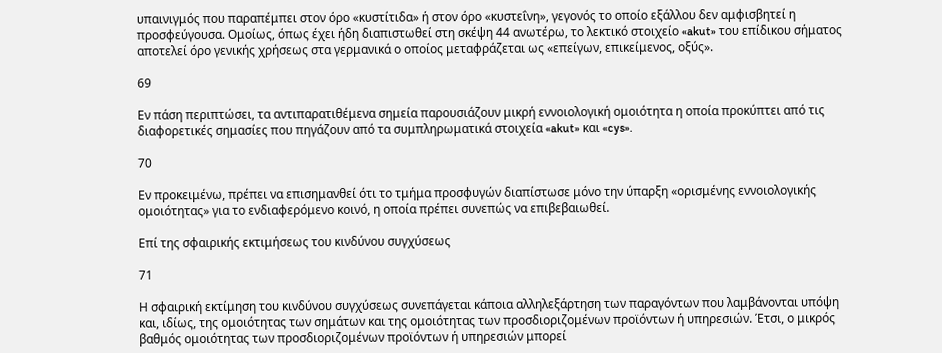υπαινιγμός που παραπέμπει στον όρο «κυστίτιδα» ή στον όρο «κυστεΐνη», γεγονός το οποίο εξάλλου δεν αμφισβητεί η προσφεύγουσα. Ομοίως, όπως έχει ήδη διαπιστωθεί στη σκέψη 44 ανωτέρω, το λεκτικό στοιχείο «akut» του επίδικου σήματος αποτελεί όρο γενικής χρήσεως στα γερμανικά ο οποίος μεταφράζεται ως «επείγων, επικείμενος, οξύς».

69

Εν πάση περιπτώσει, τα αντιπαρατιθέμενα σημεία παρουσιάζουν μικρή εννοιολογική ομοιότητα η οποία προκύπτει από τις διαφορετικές σημασίες που πηγάζουν από τα συμπληρωματικά στοιχεία «akut» και «cys».

70

Εν προκειμένω, πρέπει να επισημανθεί ότι το τμήμα προσφυγών διαπίστωσε μόνο την ύπαρξη «ορισμένης εννοιολογικής ομοιότητας» για το ενδιαφερόμενο κοινό, η οποία πρέπει συνεπώς να επιβεβαιωθεί.

Επί της σφαιρικής εκτιμήσεως του κινδύνου συγχύσεως

71

Η σφαιρική εκτίμηση του κινδύνου συγχύσεως συνεπάγεται κάποια αλληλεξάρτηση των παραγόντων που λαμβάνονται υπόψη και, ιδίως, της ομοιότητας των σημάτων και της ομοιότητας των προσδιοριζομένων προϊόντων ή υπηρεσιών. Έτσι, ο μικρός βαθμός ομοιότητας των προσδιοριζομένων προϊόντων ή υπηρεσιών μπορεί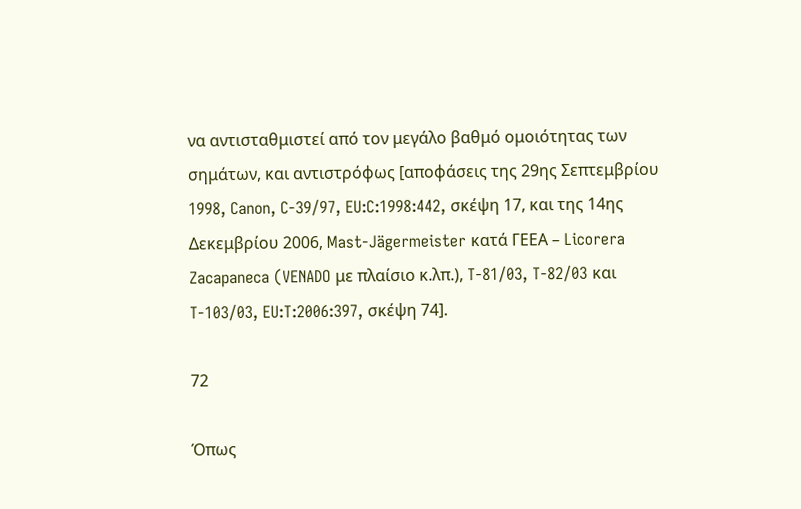να αντισταθμιστεί από τον μεγάλο βαθμό ομοιότητας των σημάτων, και αντιστρόφως [αποφάσεις της 29ης Σεπτεμβρίου 1998, Canon, C‑39/97, EU:C:1998:442, σκέψη 17, και της 14ης Δεκεμβρίου 2006, Mast‑Jägermeister κατά ΓΕΕΑ – Licorera Zacapaneca (VENADO με πλαίσιο κ.λπ.), T-81/03, T-82/03 και T-103/03, EU:T:2006:397, σκέψη 74].

72

Όπως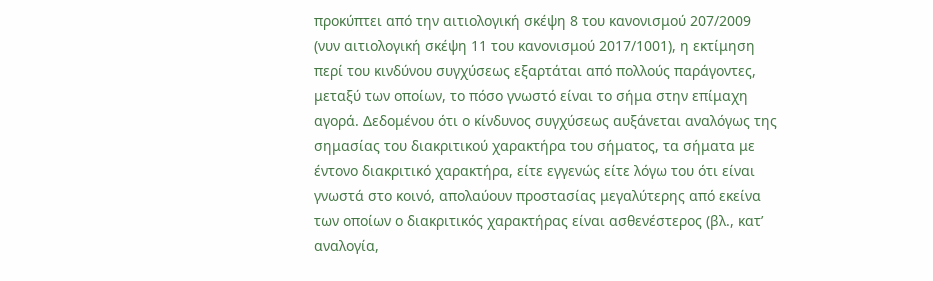προκύπτει από την αιτιολογική σκέψη 8 του κανονισμού 207/2009 (νυν αιτιολογική σκέψη 11 του κανονισμού 2017/1001), η εκτίμηση περί του κινδύνου συγχύσεως εξαρτάται από πολλούς παράγοντες, μεταξύ των οποίων, το πόσο γνωστό είναι το σήμα στην επίμαχη αγορά. Δεδομένου ότι ο κίνδυνος συγχύσεως αυξάνεται αναλόγως της σημασίας του διακριτικού χαρακτήρα του σήματος, τα σήματα με έντονο διακριτικό χαρακτήρα, είτε εγγενώς είτε λόγω του ότι είναι γνωστά στο κοινό, απολαύουν προστασίας μεγαλύτερης από εκείνα των οποίων ο διακριτικός χαρακτήρας είναι ασθενέστερος (βλ., κατ’ αναλογία,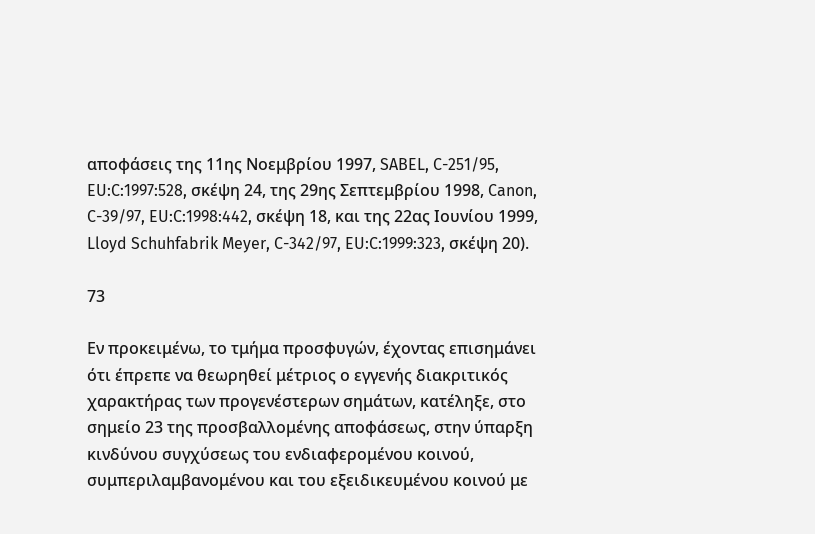αποφάσεις της 11ης Νοεμβρίου 1997, SABEL, C-251/95, EU:C:1997:528, σκέψη 24, της 29ης Σεπτεμβρίου 1998, Canon, C-39/97, EU:C:1998:442, σκέψη 18, και της 22ας Ιουνίου 1999, Lloyd Schuhfabrik Meyer, C-342/97, EU:C:1999:323, σκέψη 20).

73

Εν προκειμένω, το τμήμα προσφυγών, έχοντας επισημάνει ότι έπρεπε να θεωρηθεί μέτριος ο εγγενής διακριτικός χαρακτήρας των προγενέστερων σημάτων, κατέληξε, στο σημείο 23 της προσβαλλομένης αποφάσεως, στην ύπαρξη κινδύνου συγχύσεως του ενδιαφερομένου κοινού, συμπεριλαμβανομένου και του εξειδικευμένου κοινού με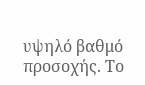υψηλό βαθμό προσοχής. Το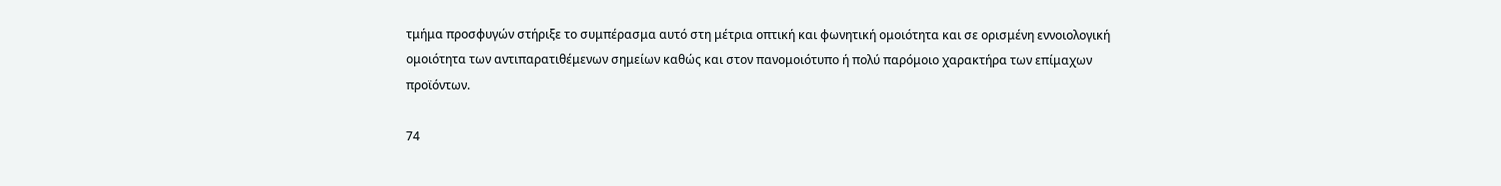τμήμα προσφυγών στήριξε το συμπέρασμα αυτό στη μέτρια οπτική και φωνητική ομοιότητα και σε ορισμένη εννοιολογική ομοιότητα των αντιπαρατιθέμενων σημείων καθώς και στον πανομοιότυπο ή πολύ παρόμοιο χαρακτήρα των επίμαχων προϊόντων.

74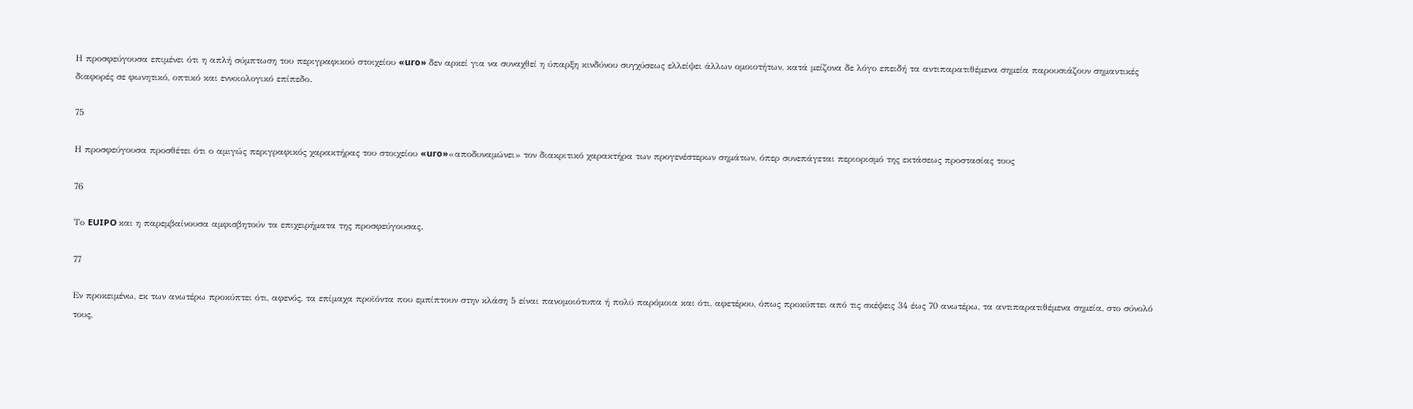Η προσφεύγουσα επιμένει ότι η απλή σύμπτωση του περιγραφικού στοιχείου «uro» δεν αρκεί για να συναχθεί η ύπαρξη κινδύνου συγχύσεως ελλείψει άλλων ομοιοτήτων, κατά μείζονα δε λόγο επειδή τα αντιπαρατιθέμενα σημεία παρουσιάζουν σημαντικές διαφορές σε φωνητικό, οπτικό και εννοιολογικό επίπεδο.

75

Η προσφεύγουσα προσθέτει ότι ο αμιγώς περιγραφικός χαρακτήρας του στοιχείου «uro»«αποδυναμώνει» τον διακριτικό χαρακτήρα των προγενέστερων σημάτων, όπερ συνεπάγεται περιορισμό της εκτάσεως προστασίας τους

76

Το EUIPO και η παρεμβαίνουσα αμφισβητούν τα επιχειρήματα της προσφεύγουσας.

77

Εν προκειμένω, εκ των ανωτέρω προκύπτει ότι, αφενός, τα επίμαχα προϊόντα που εμπίπτουν στην κλάση 5 είναι πανομοιότυπα ή πολύ παρόμοια και ότι, αφετέρου, όπως προκύπτει από τις σκέψεις 34 έως 70 ανωτέρω, τα αντιπαρατιθέμενα σημεία, στο σύνολό τους,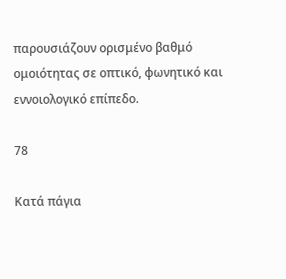παρουσιάζουν ορισμένο βαθμό ομοιότητας σε οπτικό, φωνητικό και εννοιολογικό επίπεδο.

78

Κατά πάγια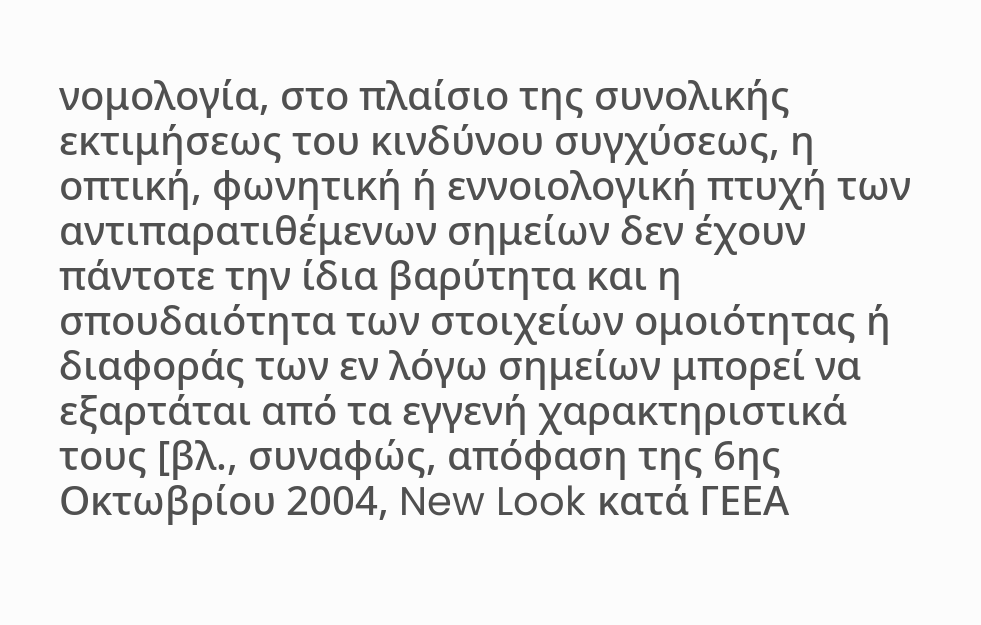νομολογία, στο πλαίσιο της συνολικής εκτιμήσεως του κινδύνου συγχύσεως, η οπτική, φωνητική ή εννοιολογική πτυχή των αντιπαρατιθέμενων σημείων δεν έχουν πάντοτε την ίδια βαρύτητα και η σπουδαιότητα των στοιχείων ομοιότητας ή διαφοράς των εν λόγω σημείων μπορεί να εξαρτάται από τα εγγενή χαρακτηριστικά τους [βλ., συναφώς, απόφαση της 6ης Οκτωβρίου 2004, New Look κατά ΓΕΕΑ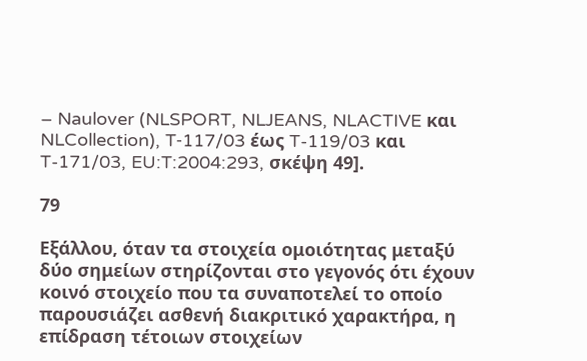– Naulover (NLSPORT, NLJEANS, NLACTIVE και NLCollection), T‑117/03 έως T-119/03 και T-171/03, EU:T:2004:293, σκέψη 49].

79

Εξάλλου, όταν τα στοιχεία ομοιότητας μεταξύ δύο σημείων στηρίζονται στο γεγονός ότι έχουν κοινό στοιχείο που τα συναποτελεί το οποίο παρουσιάζει ασθενή διακριτικό χαρακτήρα, η επίδραση τέτοιων στοιχείων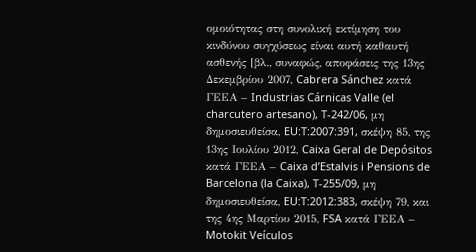ομοιότητας στη συνολική εκτίμηση του κινδύνου συγχύσεως είναι αυτή καθαυτή ασθενής [βλ., συναφώς, αποφάσεις της 13ης Δεκεμβρίου 2007, Cabrera Sánchez κατά ΓΕΕΑ – Industrias Cárnicas Valle (el charcutero artesano), T-242/06, μη δημοσιευθείσα, EU:T:2007:391, σκέψη 85, της 13ης Ιουλίου 2012, Caixa Geral de Depósitos κατά ΓΕΕΑ – Caixa d’Estalvis i Pensions de Barcelona (la Caixa), T-255/09, μη δημοσιευθείσα, EU:T:2012:383, σκέψη 79, και της 4ης Μαρτίου 2015, FSA κατά ΓΕΕΑ – Motokit Veículos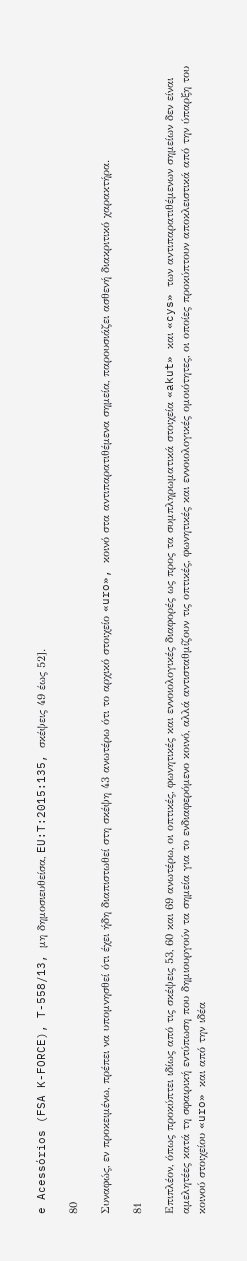e Acessórios (FSA K-FORCE), T-558/13, μη δημοσιευθείσα, EU:T:2015:135, σκέψεις 49 έως 52].

80

Συναφώς, εν προκειμένω, πρέπει να υπομνησθεί ότι έχει ήδη διαπιστωθεί στη σκέψη 43 ανωτέρω ότι το αρχικό στοιχείο «uro», κοινό στα αντιπαρατιθέμενα σημεία, παρουσιάζει ασθενή διακριτικό χαρακτήρα.

81

Επιπλέον, όπως προκύπτει ιδίως από τις σκέψεις 53, 60 και 69 ανωτέρω, οι οπτικές, φωνητικές και εννοιολογικές διαφορές ως προς τα συμπληρωματικά στοιχεία «akut» και «cys» των αντιπαρατιθέμενων σημείων δεν είναι αμελητέες κατά τη σφαιρική εντύπωση που δημιουργούν τα σημεία για το ενδιαφερόμενο κοινό, αλλά αντισταθμίζουν τις οπτικές, φωνητικές και εννοιολογικές ομοιότητες, οι οποίες προκύπτουν αποκλειστικά από την ύπαρξη του κοινού στοιχείου «uro» και από την ιδέα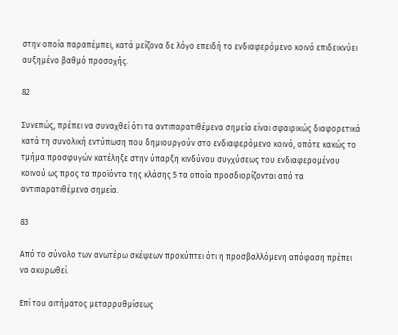στην οποία παραπέμπει, κατά μείζονα δε λόγο επειδή το ενδιαφερόμενο κοινό επιδεικνύει αυξημένο βαθμό προσοχής.

82

Συνεπώς, πρέπει να συναχθεί ότι τα αντιπαρατιθέμενα σημεία είναι σφαιρικώς διαφορετικά κατά τη συνολική εντύπωση που δημιουργούν στο ενδιαφερόμενο κοινό, οπότε κακώς το τμήμα προσφυγών κατέληξε στην ύπαρξη κινδύνου συγχύσεως του ενδιαφερομένου κοινού ως προς τα προϊόντα της κλάσης 5 τα οποία προσδιορίζονται από τα αντιπαρατιθέμενα σημεία.

83

Από το σύνολο των ανωτέρω σκέψεων προκύπτει ότι η προσβαλλόμενη απόφαση πρέπει να ακυρωθεί.

Επί του αιτήματος μεταρρυθμίσεως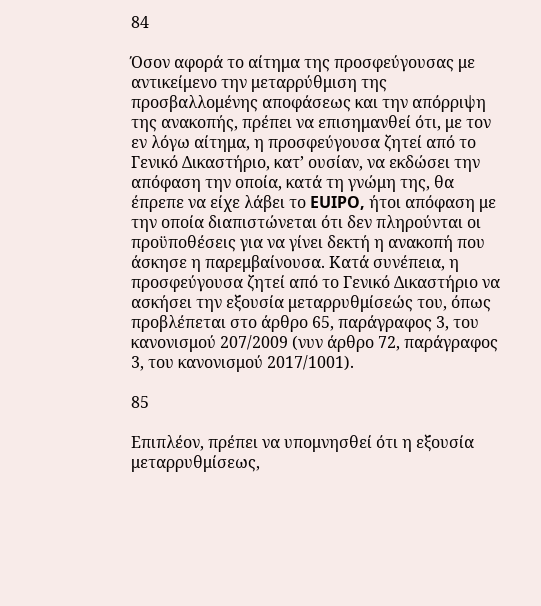84

Όσον αφορά το αίτημα της προσφεύγουσας με αντικείμενο την μεταρρύθμιση της προσβαλλομένης αποφάσεως και την απόρριψη της ανακοπής, πρέπει να επισημανθεί ότι, με τον εν λόγω αίτημα, η προσφεύγουσα ζητεί από το Γενικό Δικαστήριο, κατ’ ουσίαν, να εκδώσει την απόφαση την οποία, κατά τη γνώμη της, θα έπρεπε να είχε λάβει το EUIPO, ήτοι απόφαση με την οποία διαπιστώνεται ότι δεν πληρούνται οι προϋποθέσεις για να γίνει δεκτή η ανακοπή που άσκησε η παρεμβαίνουσα. Κατά συνέπεια, η προσφεύγουσα ζητεί από το Γενικό Δικαστήριο να ασκήσει την εξουσία μεταρρυθμίσεώς του, όπως προβλέπεται στο άρθρο 65, παράγραφος 3, του κανονισμού 207/2009 (νυν άρθρο 72, παράγραφος 3, του κανονισμού 2017/1001).

85

Επιπλέον, πρέπει να υπομνησθεί ότι η εξουσία μεταρρυθμίσεως,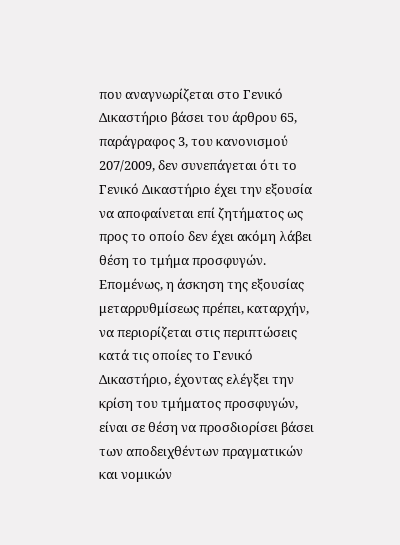που αναγνωρίζεται στο Γενικό Δικαστήριο βάσει του άρθρου 65, παράγραφος 3, του κανονισμού 207/2009, δεν συνεπάγεται ότι το Γενικό Δικαστήριο έχει την εξουσία να αποφαίνεται επί ζητήματος ως προς το οποίο δεν έχει ακόμη λάβει θέση το τμήμα προσφυγών. Επομένως, η άσκηση της εξουσίας μεταρρυθμίσεως πρέπει, καταρχήν, να περιορίζεται στις περιπτώσεις κατά τις οποίες το Γενικό Δικαστήριο, έχοντας ελέγξει την κρίση του τμήματος προσφυγών, είναι σε θέση να προσδιορίσει βάσει των αποδειχθέντων πραγματικών και νομικών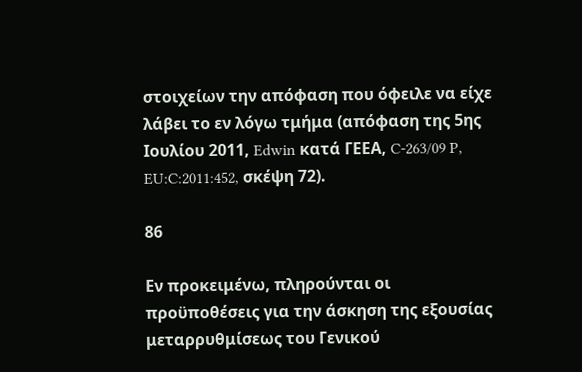στοιχείων την απόφαση που όφειλε να είχε λάβει το εν λόγω τμήμα (απόφαση της 5ης Ιουλίου 2011, Edwin κατά ΓΕΕΑ, C-263/09 P, EU:C:2011:452, σκέψη 72).

86

Εν προκειμένω, πληρούνται οι προϋποθέσεις για την άσκηση της εξουσίας μεταρρυθμίσεως του Γενικού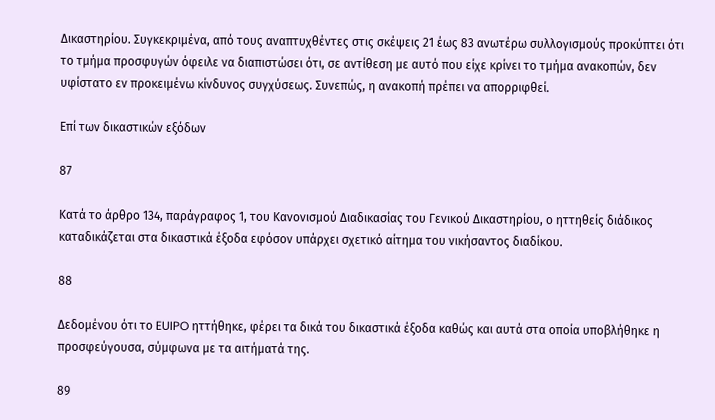Δικαστηρίου. Συγκεκριμένα, από τους αναπτυχθέντες στις σκέψεις 21 έως 83 ανωτέρω συλλογισμούς προκύπτει ότι το τμήμα προσφυγών όφειλε να διαπιστώσει ότι, σε αντίθεση με αυτό που είχε κρίνει το τμήμα ανακοπών, δεν υφίστατο εν προκειμένω κίνδυνος συγχύσεως. Συνεπώς, η ανακοπή πρέπει να απορριφθεί.

Επί των δικαστικών εξόδων

87

Κατά το άρθρο 134, παράγραφος 1, του Κανονισμού Διαδικασίας του Γενικού Δικαστηρίου, ο ηττηθείς διάδικος καταδικάζεται στα δικαστικά έξοδα εφόσον υπάρχει σχετικό αίτημα του νικήσαντος διαδίκου.

88

Δεδομένου ότι το EUIPO ηττήθηκε, φέρει τα δικά του δικαστικά έξοδα καθώς και αυτά στα οποία υποβλήθηκε η προσφεύγουσα, σύμφωνα με τα αιτήματά της.

89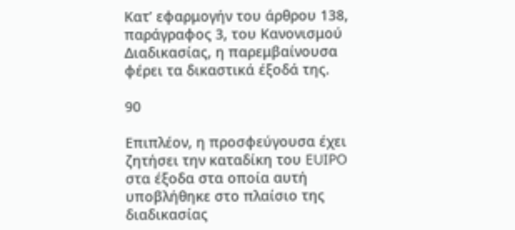Κατ’ εφαρμογήν του άρθρου 138, παράγραφος 3, του Κανονισμού Διαδικασίας, η παρεμβαίνουσα φέρει τα δικαστικά έξοδά της.

90

Επιπλέον, η προσφεύγουσα έχει ζητήσει την καταδίκη του EUIPO στα έξοδα στα οποία αυτή υποβλήθηκε στο πλαίσιο της διαδικασίας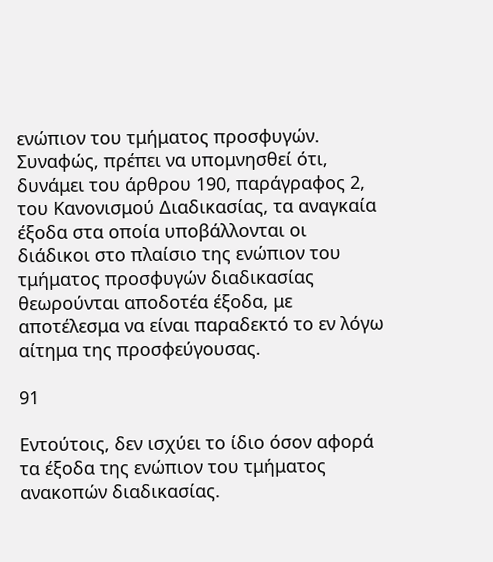ενώπιον του τμήματος προσφυγών. Συναφώς, πρέπει να υπομνησθεί ότι, δυνάμει του άρθρου 190, παράγραφος 2, του Κανονισμού Διαδικασίας, τα αναγκαία έξοδα στα οποία υποβάλλονται οι διάδικοι στο πλαίσιο της ενώπιον του τμήματος προσφυγών διαδικασίας θεωρούνται αποδοτέα έξοδα, με αποτέλεσμα να είναι παραδεκτό το εν λόγω αίτημα της προσφεύγουσας.

91

Εντούτοις, δεν ισχύει το ίδιο όσον αφορά τα έξοδα της ενώπιον του τμήματος ανακοπών διαδικασίας.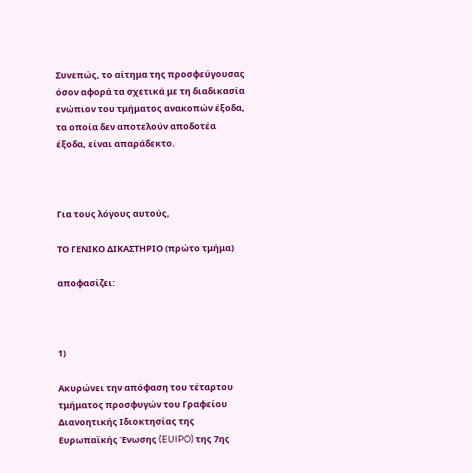Συνεπώς, το αίτημα της προσφεύγουσας όσον αφορά τα σχετικά με τη διαδικασία ενώπιον του τμήματος ανακοπών έξοδα, τα οποία δεν αποτελούν αποδοτέα έξοδα, είναι απαράδεκτο.



Για τους λόγους αυτούς,

ΤΟ ΓΕΝΙΚΟ ΔΙΚΑΣΤΗΡΙΟ (πρώτο τμήμα)

αποφασίζει:



1)

Ακυρώνει την απόφαση του τέταρτου τμήματος προσφυγών του Γραφείου Διανοητικής Ιδιοκτησίας της Ευρωπαϊκής Ένωσης (EUIPO) της 7ης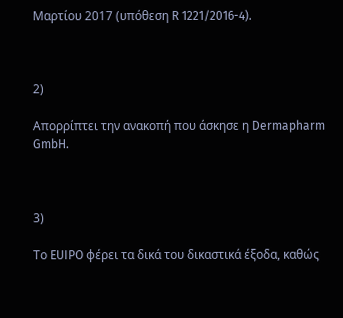Μαρτίου 2017 (υπόθεση R 1221/2016-4).



2)

Απορρίπτει την ανακοπή που άσκησε η Dermapharm GmbH.



3)

Το EUIPO φέρει τα δικά του δικαστικά έξοδα, καθώς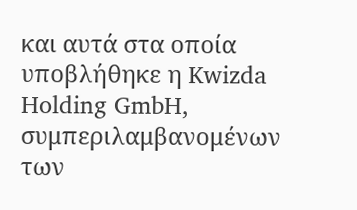και αυτά στα οποία υποβλήθηκε η Kwizda Holding GmbH, συμπεριλαμβανομένων των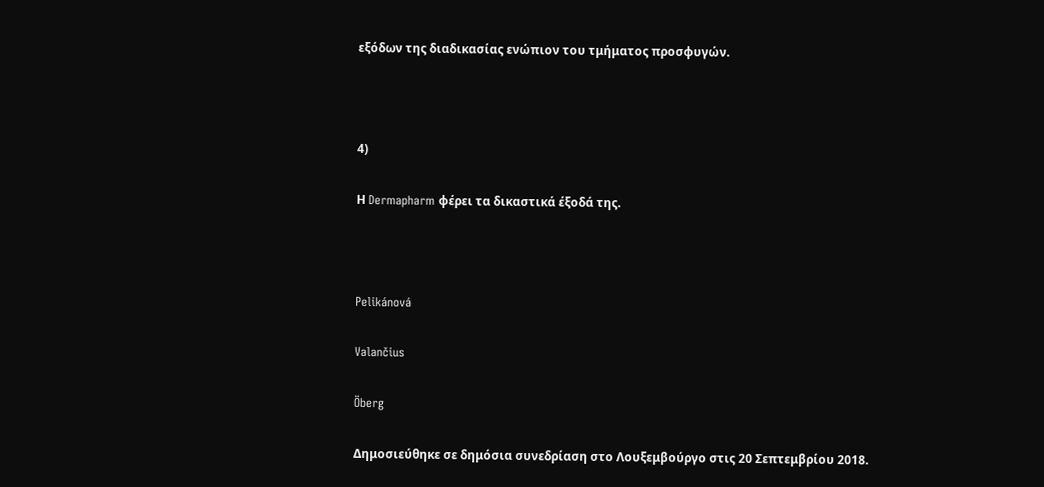εξόδων της διαδικασίας ενώπιον του τμήματος προσφυγών.



4)

Η Dermapharm φέρει τα δικαστικά έξοδά της.



Pelikánová

Valančius

Öberg

Δημοσιεύθηκε σε δημόσια συνεδρίαση στο Λουξεμβούργο στις 20 Σεπτεμβρίου 2018.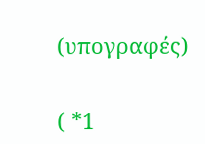(υπογραφές)


( *1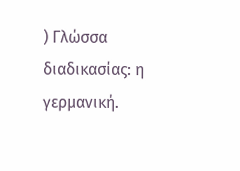) Γλώσσα διαδικασίας: η γερμανική.